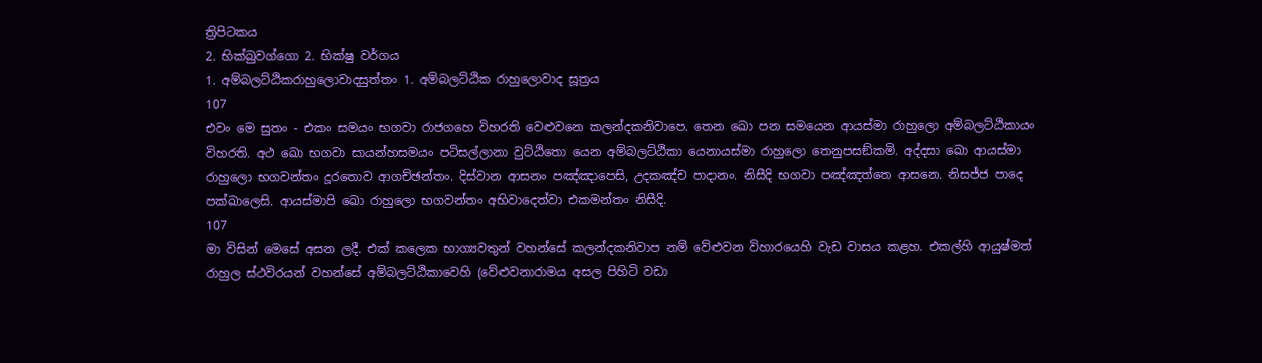ත්‍රිපිටකය
2. භික්ඛුවග්ගො 2. භික්ෂු වර්ගය
1. අම්බලට්ඨිකරාහුලොවාදසුත්තං 1. අම්බලට්ඨික රාහුලොවාද සූත්‍රය
107
එවං මෙ සුතං - එකං සමයං භගවා රාජගහෙ විහරති වෙළුවනෙ කලන්දකනිවාපෙ. තෙන ඛො පන සමයෙන ආයස්මා රාහුලො අම්බලට්ඨිකායං විහරති. අථ ඛො භගවා සායන්හසමයං පටිසල්ලානා වුට්ඨිතො යෙන අම්බලට්ඨිකා යෙනායස්මා රාහුලො තෙනුපසඞ්කමි. අද්දසා ඛො ආයස්මා රාහුලො භගවන්තං දූරතොව ආගච්ඡන්තං. දිස්වාන ආසනං පඤ්ඤාපෙසි, උදකඤ්ච පාදානං. නිසීදි භගවා පඤ්ඤත්තෙ ආසනෙ. නිසජ්ජ පාදෙ පක්ඛාලෙසි. ආයස්මාපි ඛො රාහුලො භගවන්තං අභිවාදෙත්වා එකමන්තං නිසීදි.
107
මා විසින් මෙසේ අසන ලදී. එක් කලෙක භාග්‍යවතුන් වහන්සේ කලන්දකනිවාප නම් වේළුවන විහාරයෙහි වැඩ වාසය කළහ. එකල්හි ආයුෂ්මත් රාහුල ස්ථවිරයන් වහන්සේ අම්බලට්ඨිකාවෙහි (වේළුවනාරාමය අසල පිහිටි වඩා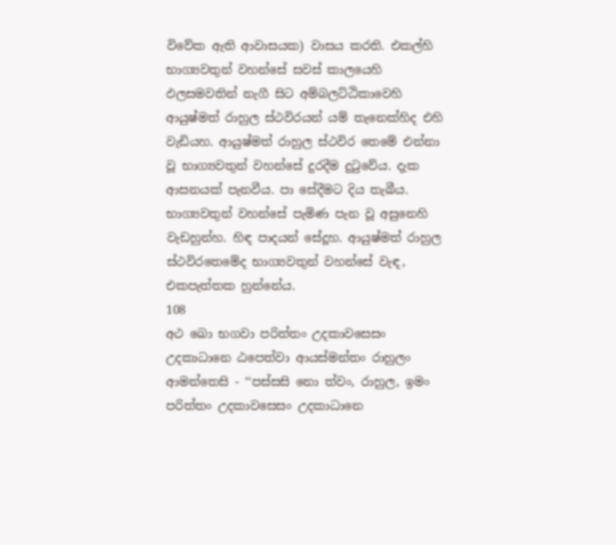විවේක ඇති ආවාසයක) වාසය කරති. එකල්හි භාග්‍යවතුන් වහන්සේ සවස් කාලයෙහි ඵලසමවතින් නැගී සිට අම්බලට්ඨිකාවෙහි ආයුෂ්මත් රාහුල ස්ථවිරයන් යම් තැනෙක්හිද එහි වැඩියහ. ආයුෂ්මත් රාහුල ස්ථවිර තෙමේ එන්නා වූ භාග්‍යවතුන් වහන්සේ දුරදීම දුටුවේය. දැක ආසනයක් පැනවීය. පා සේදීමට දිය තැබීය. භාග්‍යවතුන් වහන්සේ පැමිණ පැන වූ අසුනෙහි වැඩහුන්හ. හිඳ පාදයන් සේදූහ. ආයුෂ්මත් රාහුල ස්ථවිරතෙමේද භාග්‍යවතුන් වහන්සේ වැඳ, එකපැත්තක හුන්නේය.
108
අථ ඛො භගවා පරිත්තං උදකාවසෙසං උදකාධානෙ ඨපෙත්වා ආයස්මන්තං රාහුලං ආමන්තෙසි - ‘‘පස්සසි නො ත්වං, රාහුල, ඉමං පරිත්තං උදකාවසෙසං උදකාධානෙ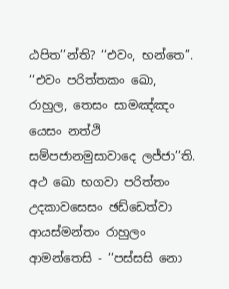ඨපිත’’න්ති? ‘‘එවං, භන්තෙ’’. ‘‘එවං පරිත්තකං ඛො, රාහුල, තෙසං සාමඤ්ඤං යෙසං නත්ථි සම්පජානමුසාවාදෙ ලජ්ජා’’ති. අථ ඛො භගවා පරිත්තං උදකාවසෙසං ඡඩ්ඩෙත්වා ආයස්මන්තං රාහුලං ආමන්තෙසි - ‘‘පස්සසි නො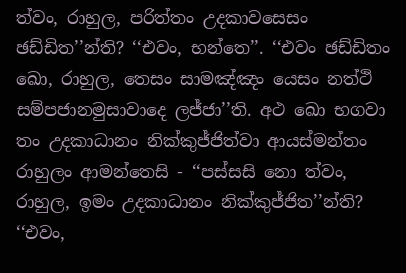ත්වං, රාහුල, පරිත්තං උදකාවසෙසං ඡඩ්ඩිත’’න්ති? ‘‘එවං, භන්තෙ’’. ‘‘එවං ඡඩ්ඩිතං ඛො, රාහුල, තෙසං සාමඤ්ඤං යෙසං නත්ථි සම්පජානමුසාවාදෙ ලජ්ජා’’ති. අථ ඛො භගවා තං උදකාධානං නික්කුජ්ජිත්වා ආයස්මන්තං රාහුලං ආමන්තෙසි - ‘‘පස්සසි නො ත්වං, රාහුල, ඉමං උදකාධානං නික්කුජ්ජිත’’න්ති? ‘‘එවං,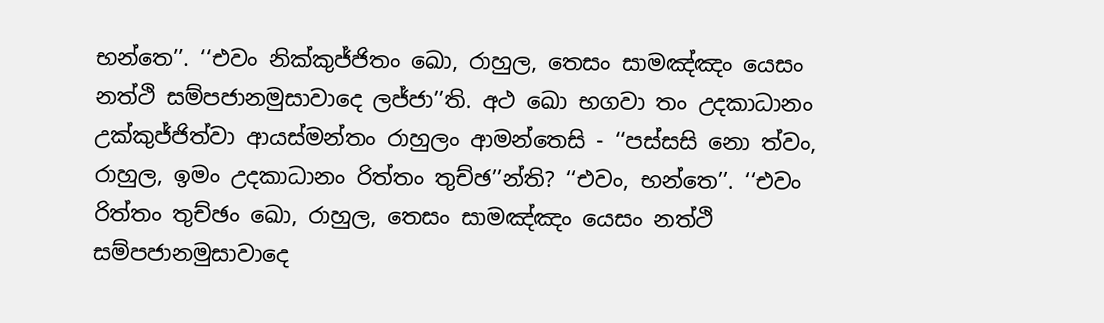භන්තෙ’’. ‘‘එවං නික්කුජ්ජිතං ඛො, රාහුල, තෙසං සාමඤ්ඤං යෙසං නත්ථි සම්පජානමුසාවාදෙ ලජ්ජා’’ති. අථ ඛො භගවා තං උදකාධානං උක්කුජ්ජිත්වා ආයස්මන්තං රාහුලං ආමන්තෙසි - ‘‘පස්සසි නො ත්වං, රාහුල, ඉමං උදකාධානං රිත්තං තුච්ඡ’’න්ති? ‘‘එවං, භන්තෙ’’. ‘‘එවං රිත්තං තුච්ඡං ඛො, රාහුල, තෙසං සාමඤ්ඤං යෙසං නත්ථි සම්පජානමුසාවාදෙ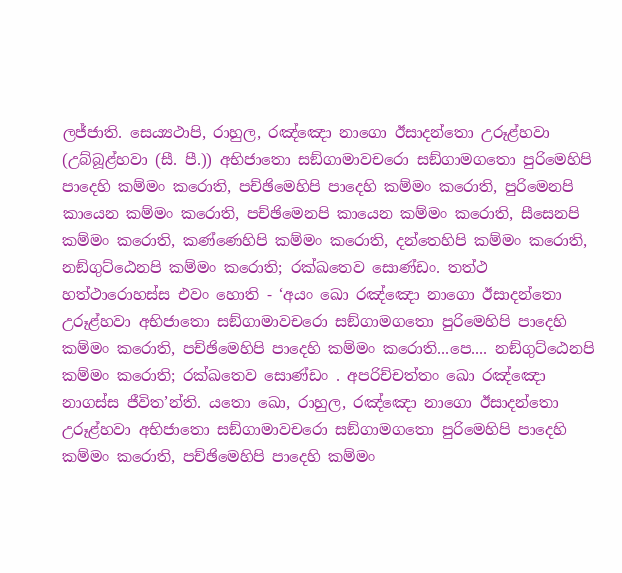ලජ්ජාති. සෙය්‍යථාපි, රාහුල, රඤ්ඤො නාගො ඊසාදන්තො උරූළ්හවා (උබ්බූළ්හවා (සී. පී.)) අභිජාතො සඞ්ගාමාවචරො සඞ්ගාමගතො පුරිමෙහිපි පාදෙහි කම්මං කරොති, පච්ඡිමෙහිපි පාදෙහි කම්මං කරොති, පුරිමෙනපි කායෙන කම්මං කරොති, පච්ඡිමෙනපි කායෙන කම්මං කරොති, සීසෙනපි කම්මං කරොති, කණ්ණෙහිපි කම්මං කරොති, දන්තෙහිපි කම්මං කරොති, නඞ්ගුට්ඨෙනපි කම්මං කරොති; රක්ඛතෙව සොණ්ඩං. තත්ථ හත්ථාරොහස්ස එවං හොති - ‘අයං ඛො රඤ්ඤො නාගො ඊසාදන්තො උරූළ්හවා අභිජාතො සඞ්ගාමාවචරො සඞ්ගාමගතො පුරිමෙහිපි පාදෙහි කම්මං කරොති, පච්ඡිමෙහිපි පාදෙහි කම්මං කරොති...පෙ.... නඞ්ගුට්ඨෙනපි කම්මං කරොති; රක්ඛතෙව සොණ්ඩං . අපරිච්චත්තං ඛො රඤ්ඤො නාගස්ස ජීවිත’න්ති. යතො ඛො, රාහුල, රඤ්ඤො නාගො ඊසාදන්තො උරූළ්හවා අභිජාතො සඞ්ගාමාවචරො සඞ්ගාමගතො පුරිමෙහිපි පාදෙහි කම්මං කරොති, පච්ඡිමෙහිපි පාදෙහි කම්මං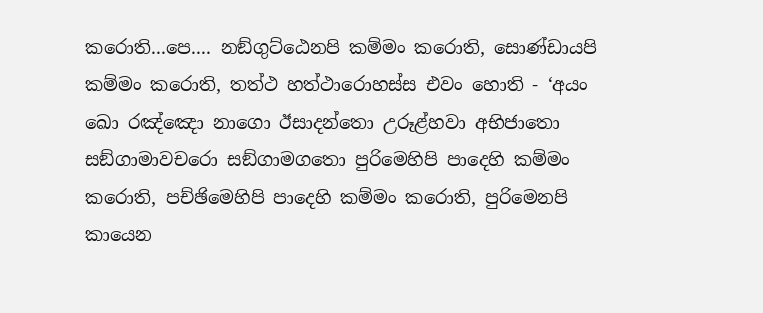කරොති...පෙ.... නඞ්ගුට්ඨෙනපි කම්මං කරොති, සොණ්ඩායපි කම්මං කරොති, තත්ථ හත්ථාරොහස්ස එවං හොති - ‘අයං ඛො රඤ්ඤො නාගො ඊසාදන්තො උරූළ්හවා අභිජාතො සඞ්ගාමාවචරො සඞ්ගාමගතො පුරිමෙහිපි පාදෙහි කම්මං කරොති, පච්ඡිමෙහිපි පාදෙහි කම්මං කරොති, පුරිමෙනපි කායෙන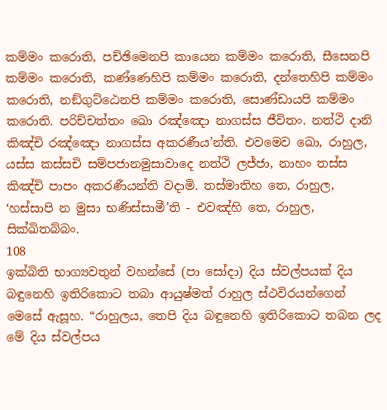කම්මං කරොති, පච්ඡිමෙනපි කායෙන කම්මං කරොති, සීසෙනපි කම්මං කරොති, කණ්ණෙහිපි කම්මං කරොති, දන්තෙහිපි කම්මං කරොති, නඞ්ගුට්ඨෙනපි කම්මං කරොති, සොණ්ඩායපි කම්මං කරොති. පරිච්චත්තං ඛො රඤ්ඤො නාගස්ස ජීවිතං. නත්ථි දානි කිඤ්චි රඤ්ඤො නාගස්ස අකරණීය’න්ති. එවමෙව ඛො, රාහුල, යස්ස කස්සචි සම්පජානමුසාවාදෙ නත්ථි ලජ්ජා, නාහං තස්ස කිඤ්චි පාපං අකරණීයන්ති වදාමි. තස්මාතිහ තෙ, රාහුල, ‘හස්සාපි න මුසා භණිස්සාමී’ති - එවඤ්හි තෙ, රාහුල, සික්ඛිතබ්බං.
108
ඉක්බිති භාග්‍යවතුන් වහන්සේ (පා සෝදා) දිය ස්වල්පයක් දිය බඳුනෙහි ඉතිරිකොට තබා ආයුෂ්මත් රාහුල ස්ථවිරයන්ගෙන් මෙසේ ඇසූහ. “රාහුලය, තෙපි දිය බඳුනෙහි ඉතිරිකොට තබන ලද මේ දිය ස්වල්පය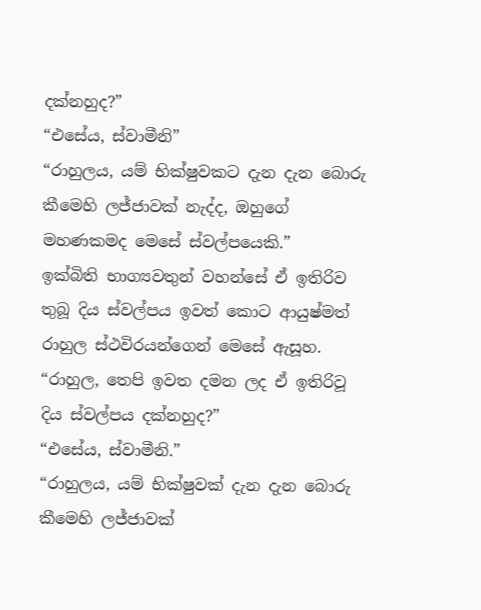දක්නහුද?”
“එසේය, ස්වාමීනි”
“රාහුලය, යම් භික්ෂුවකට දැන දැන බොරු කීමෙහි ලජ්ජාවක් නැද්ද, ඔහුගේ මහණකමද මෙසේ ස්වල්පයෙකි.”
ඉක්බිති භාග්‍යවතුන් වහන්සේ ඒ ඉතිරිව තුබූ දිය ස්වල්පය ඉවත් කොට ආයුෂ්මත් රාහුල ස්ථවිරයන්ගෙන් මෙසේ ඇසූහ. “රාහුල, තෙපි ඉවත දමන ලද ඒ ඉතිරිවූ දිය ස්වල්පය දක්නහුද?”
“එසේය, ස්වාමීනි.”
“රාහුලය, යම් භික්ෂුවක් දැන දැන බොරු කීමෙහි ලජ්ජාවක්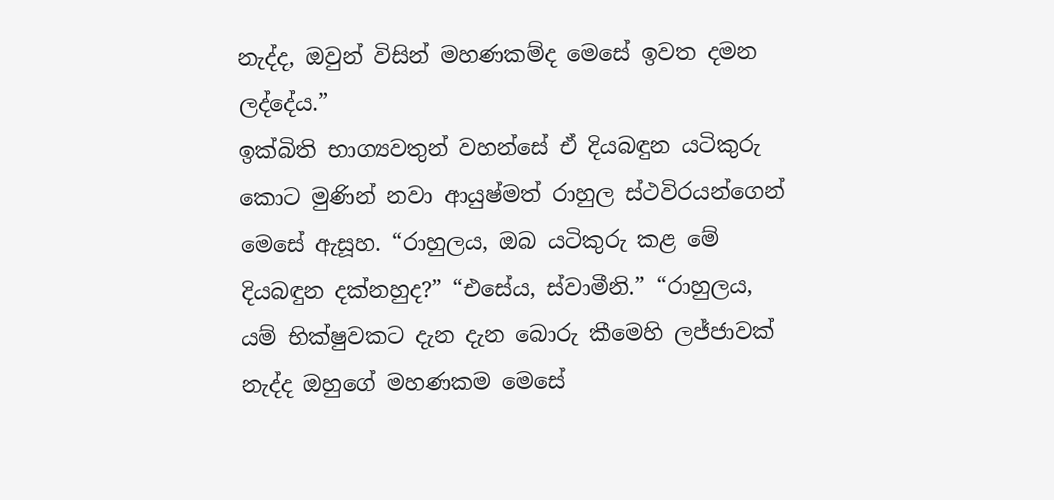නැද්ද, ඔවුන් විසින් මහණකම්ද මෙසේ ඉවත දමන ලද්දේය.”
ඉක්බිති භාග්‍යවතුන් වහන්සේ ඒ දියබඳුන යටිකුරු කොට මුණින් නවා ආයුෂ්මත් රාහුල ස්ථවිරයන්ගෙන් මෙසේ ඇසූහ. “රාහුලය, ඔබ යටිකුරු කළ මේ දියබඳුන දක්නහුද?” “එසේය, ස්වාමීනි.” “රාහුලය, යම් භික්ෂුවකට දැන දැන බොරු කීමෙහි ලජ්ජාවක් නැද්ද ඔහුගේ මහණකම මෙසේ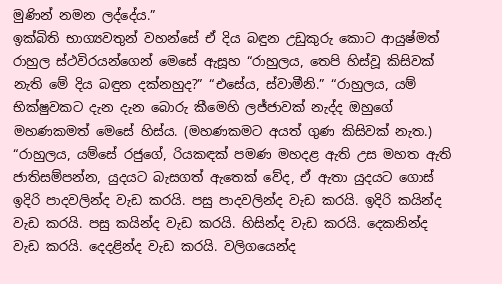මුණින් නමන ලද්දේය.”
ඉක්බිති භාග්‍යවතුන් වහන්සේ ඒ දිය බඳුන උඩුකුරු කොට ආයුෂ්මත් රාහුල ස්ථවිරයන්ගෙන් මෙසේ ඇසූහ “රාහුලය, තෙපි හිස්වූ කිසිවක් නැති මේ දිය බඳුන දක්නහුද?” “එසේය, ස්වාමීනි.” “රාහුලය, යම් භික්ෂුවකට දැන දැන බොරු කීමෙහි ලජ්ජාවක් නැද්ද ඔහුගේ මහණකමත් මෙසේ හිස්ය. (මහණකමට අයත් ගුණ කිසිවක් නැත.)
“රාහුලය, යම්සේ රජුගේ, රියකඳක් පමණ මහදළ ඇති උස මහත ඇති ජාතිසම්පන්න, යුදයට බැසගත් ඇතෙක් වේද, ඒ ඇතා යුදයට ගොස් ඉදිරි පාදවලින්ද වැඩ කරයි. පසු පාදවලින්ද වැඩ කරයි. ඉදිරි කයින්ද වැඩ කරයි. පසු කයින්ද වැඩ කරයි. හිසින්ද වැඩ කරයි. දෙකනින්ද වැඩ කරයි. දෙදළින්ද වැඩ කරයි. වලිගයෙන්ද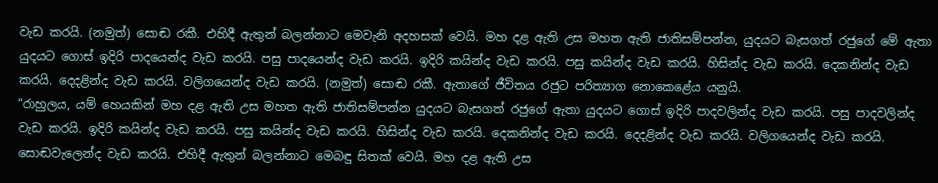වැඩ කරයි. (නමුත්) සොඬ රකී. එහිදී ඇතුන් බලන්නාට මෙවැනි අදහසක් වෙයි. මහ දළ ඇති උස මහත ඇති ජාතිසම්පන්න, යුදයට බැසගත් රජුගේ මේ ඇතා යුදයට ගොස් ඉදිරි පාදයෙන්ද වැඩ කරයි. පසු පාදයෙන්ද වැඩ කරයි. ඉදිරි කයින්ද වැඩ කරයි. පසු කයින්ද වැඩ කරයි. හිසින්ද වැඩ කරයි. දෙකනින්ද වැඩ කරයි. දෙදළින්ද වැඩ කරයි. වලිගයෙන්ද වැඩ කරයි. (නමුත්) සොඬ රකී. ඇතාගේ ජීවිතය රජුට පරිත්‍යාග නොකෙළේය යනුයි.
“රාහුලය, යම් හෙයකින් මහ දළ ඇති උස මහත ඇති ජාතිසම්පන්න යුදයට බැසගත් රජුගේ ඇතා යුදයට ගොස් ඉදිරි පාදවලින්ද වැඩ කරයි. පසු පාදවලින්ද වැඩ කරයි. ඉදිරි කයින්ද වැඩ කරයි. පසු කයින්ද වැඩ කරයි. හිසින්ද වැඩ කරයි. දෙකනින්ද වැඩ කරයි. දෙදළින්ද වැඩ කරයි. වලිගයෙන්ද වැඩ කරයි. සොඬවැලෙන්ද වැඩ කරයි. එහිදී ඇතුන් බලන්නාට මෙබඳු සිතක් වෙයි. මහ දළ ඇති උස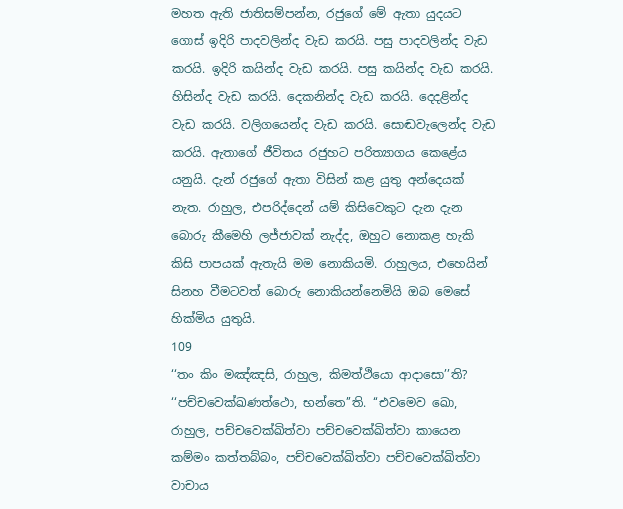මහත ඇති ජාතිසම්පන්න, රජුගේ මේ ඇතා යුදයට ගොස් ඉදිරි පාදවලින්ද වැඩ කරයි. පසු පාදවලින්ද වැඩ කරයි. ඉදිරි කයින්ද වැඩ කරයි. පසු කයින්ද වැඩ කරයි. හිසින්ද වැඩ කරයි. දෙකනින්ද වැඩ කරයි. දෙදළින්ද වැඩ කරයි. වලිගයෙන්ද වැඩ කරයි. සොඬවැලෙන්ද වැඩ කරයි. ඇතාගේ ජීවිතය රජුහට පරිත්‍යාගය කෙළේය යනුයි. දැන් රජුගේ ඇතා විසින් කළ යුතු අන්දෙයක් නැත. රාහුල, එපරිද්දෙන් යම් කිසිවෙකුට දැන දැන බොරු කීමෙහි ලජ්ජාවක් නැද්ද, ඔහුට නොකළ හැකි කිසි පාපයක් ඇතැයි මම නොකියමි. රාහුලය, එහෙයින් සිනහ වීමටවත් බොරු නොකියන්නෙමියි ඔබ මෙසේ හික්මිය යුතුයි.
109
‘‘තං කිං මඤ්ඤසි, රාහුල, කිමත්ථියො ආදාසො’’ති? ‘‘පච්චවෙක්ඛණත්ථො, භන්තෙ’’ති. ‘‘එවමෙව ඛො, රාහුල, පච්චවෙක්ඛිත්වා පච්චවෙක්ඛිත්වා කායෙන කම්මං කත්තබ්බං, පච්චවෙක්ඛිත්වා පච්චවෙක්ඛිත්වා වාචාය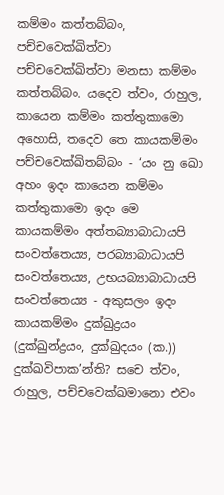කම්මං කත්තබ්බං, පච්චවෙක්ඛිත්වා පච්චවෙක්ඛිත්වා මනසා කම්මං කත්තබ්බං. යදෙව ත්වං, රාහුල, කායෙන කම්මං කත්තුකාමො අහොසි, තදෙව තෙ කායකම්මං පච්චවෙක්ඛිතබ්බං - ‘යං නු ඛො අහං ඉදං කායෙන කම්මං කත්තුකාමො ඉදං මෙ කායකම්මං අත්තබ්‍යාබාධායපි සංවත්තෙය්‍ය, පරබ්‍යාබාධායපි සංවත්තෙය්‍ය, උභයබ්‍යාබාධායපි සංවත්තෙය්‍ය - අකුසලං ඉදං කායකම්මං දුක්ඛුද්‍රයං (දුක්ඛුන්ද්‍රයං, දුක්ඛුදයං (ක.)) දුක්ඛවිපාක’න්ති? සචෙ ත්වං, රාහුල, පච්චවෙක්ඛමානො එවං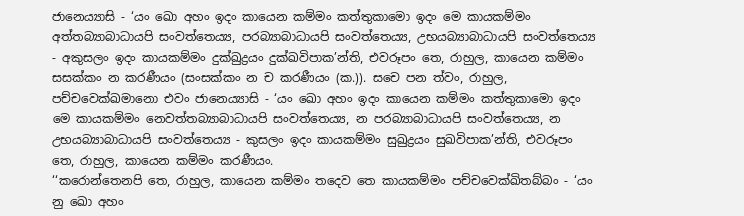ජානෙය්‍යාසි - ‘යං ඛො අහං ඉදං කායෙන කම්මං කත්තුකාමො ඉදං මෙ කායකම්මං අත්තබ්‍යාබාධායපි සංවත්තෙය්‍ය, පරබ්‍යාබාධායපි සංවත්තෙය්‍ය, උභයබ්‍යාබාධායපි සංවත්තෙය්‍ය - අකුසලං ඉදං කායකම්මං දුක්ඛුද්‍රයං දුක්ඛවිපාක’න්ති, එවරූපං තෙ, රාහුල, කායෙන කම්මං සසක්කං න කරණීයං (සංසක්කං න ච කරණීයං (ක.)). සචෙ පන ත්වං, රාහුල, පච්චවෙක්ඛමානො එවං ජානෙය්‍යාසි - ‘යං ඛො අහං ඉදං කායෙන කම්මං කත්තුකාමො ඉදං මෙ කායකම්මං නෙවත්තබ්‍යාබාධායපි සංවත්තෙය්‍ය, න පරබ්‍යාබාධායපි සංවත්තෙය්‍ය, න උභයබ්‍යාබාධායපි සංවත්තෙය්‍ය - කුසලං ඉදං කායකම්මං සුඛුද්‍රයං සුඛවිපාක’න්ති, එවරූපං තෙ, රාහුල, කායෙන කම්මං කරණීයං.
‘‘කරොන්තෙනපි තෙ, රාහුල, කායෙන කම්මං තදෙව තෙ කායකම්මං පච්චවෙක්ඛිතබ්බං - ‘යං නු ඛො අහං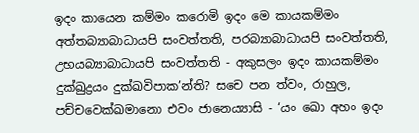ඉදං කායෙන කම්මං කරොමි ඉදං මෙ කායකම්මං අත්තබ්‍යාබාධායපි සංවත්තති, පරබ්‍යාබාධායපි සංවත්තති, උභයබ්‍යාබාධායපි සංවත්තති - අකුසලං ඉදං කායකම්මං දුක්ඛුද්‍රයං දුක්ඛවිපාක’න්ති? සචෙ පන ත්වං, රාහුල, පච්චවෙක්ඛමානො එවං ජානෙය්‍යාසි - ‘යං ඛො අහං ඉදං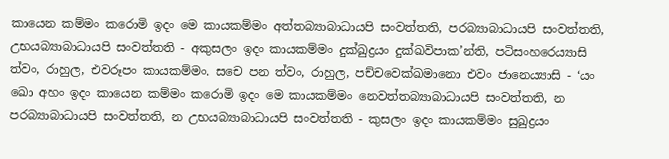කායෙන කම්මං කරොමි ඉදං මෙ කායකම්මං අත්තබ්‍යාබාධායපි සංවත්තති, පරබ්‍යාබාධායපි සංවත්තති, උභයබ්‍යාබාධායපි සංවත්තති - අකුසලං ඉදං කායකම්මං දුක්ඛුද්‍රයං දුක්ඛවිපාක’න්ති, පටිසංහරෙය්‍යාසි ත්වං, රාහුල, එවරූපං කායකම්මං. සචෙ පන ත්වං, රාහුල, පච්චවෙක්ඛමානො එවං ජානෙය්‍යාසි - ‘යං ඛො අහං ඉදං කායෙන කම්මං කරොමි ඉදං මෙ කායකම්මං නෙවත්තබ්‍යාබාධායපි සංවත්තති, න පරබ්‍යාබාධායපි සංවත්තති, න උභයබ්‍යාබාධායපි සංවත්තති - කුසලං ඉදං කායකම්මං සුඛුද්‍රයං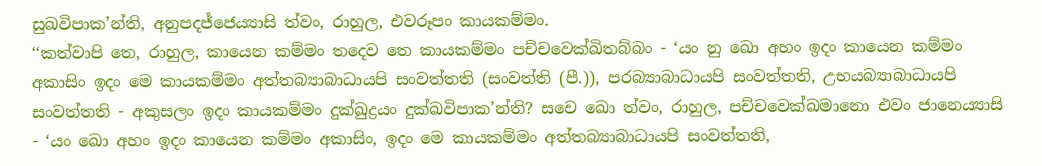සුඛවිපාක’න්ති, අනුපදජ්ජෙය්‍යාසි ත්වං, රාහුල, එවරූපං කායකම්මං.
‘‘කත්වාපි තෙ, රාහුල, කායෙන කම්මං තදෙව තෙ කායකම්මං පච්චවෙක්ඛිතබ්බං - ‘යං නු ඛො අහං ඉදං කායෙන කම්මං අකාසිං ඉදං මෙ කායකම්මං අත්තබ්‍යාබාධායපි සංවත්තති (සංවත්ති (පී.)), පරබ්‍යාබාධායපි සංවත්තති, උභයබ්‍යාබාධායපි සංවත්තති - අකුසලං ඉදං කායකම්මං දුක්ඛුද්‍රයං දුක්ඛවිපාක’න්ති? සචෙ ඛො ත්වං, රාහුල, පච්චවෙක්ඛමානො එවං ජානෙය්‍යාසි - ‘යං ඛො අහං ඉදං කායෙන කම්මං අකාසිං, ඉදං මෙ කායකම්මං අත්තබ්‍යාබාධායපි සංවත්තති,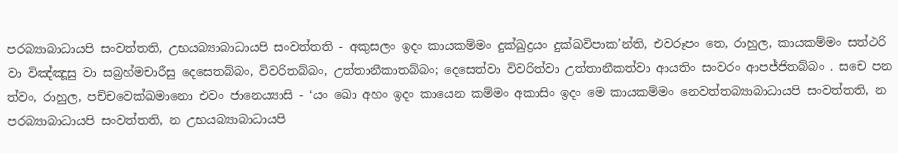පරබ්‍යාබාධායපි සංවත්තති, උභයබ්‍යාබාධායපි සංවත්තති - අකුසලං ඉදං කායකම්මං දුක්ඛුද්‍රයං දුක්ඛවිපාක’න්ති, එවරූපං තෙ, රාහුල, කායකම්මං සත්ථරි වා විඤ්ඤූසු වා සබ්‍රහ්මචාරීසු දෙසෙතබ්බං, විවරිතබ්බං, උත්තානීකාතබ්බං; දෙසෙත්වා විවරිත්වා උත්තානීකත්වා ආයතිං සංවරං ආපජ්ජිතබ්බං . සචෙ පන ත්වං, රාහුල, පච්චවෙක්ඛමානො එවං ජානෙය්‍යාසි - ‘යං ඛො අහං ඉදං කායෙන කම්මං අකාසිං ඉදං මෙ කායකම්මං නෙවත්තබ්‍යාබාධායපි සංවත්තති, න පරබ්‍යාබාධායපි සංවත්තති, න උභයබ්‍යාබාධායපි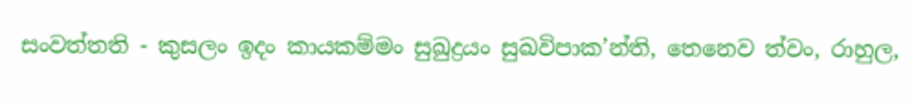සංවත්තති - කුසලං ඉදං කායකම්මං සුඛුද්‍රයං සුඛවිපාක’න්ති, තෙනෙව ත්වං, රාහුල,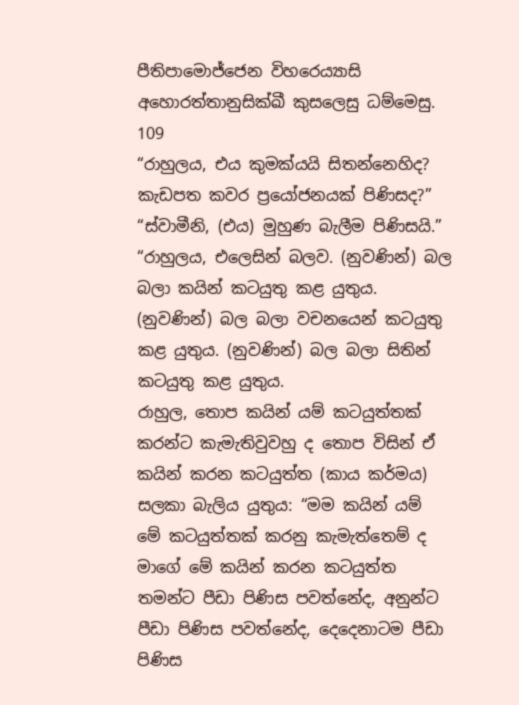පීතිපාමොජ්ජෙන විහරෙය්‍යාසි අහොරත්තානුසික්ඛී කුසලෙසු ධම්මෙසු.
109
“රාහුලය, එය කුමක්යයි සිතන්නෙහිද? කැඩපත කවර ප්‍රයෝජනයක් පිණිසද?” “ස්වාමීනි, (එය) මුහුණ බැලීම පිණිසයි.” “රාහුලය, එලෙසින් බලව. (නුවණින්) බල බලා කයින් කටයුතු කළ යුතුය. (නුවණින්) බල බලා වචනයෙන් කටයුතු කළ යුතුය. (නුවණින්) බල බලා සිතින් කටයුතු කළ යුතුය.
රාහුල, තොප කයින් යම් කටයුත්තක් කරන්ට කැමැතිවුවහු ද තොප විසින් ඒ කයින් කරන කටයුත්ත (කාය කර්මය) සලකා බැලිය යුතුය: “මම කයින් යම් මේ කටයුත්තක් කරනු කැමැත්තෙම් ද මාගේ මේ කයින් කරන කටයුත්ත තමන්ට පීඩා පිණිස පවත්නේද, අනුන්ට පීඩා පිණිස පවත්නේද, දෙදෙනාටම පීඩා පිණිස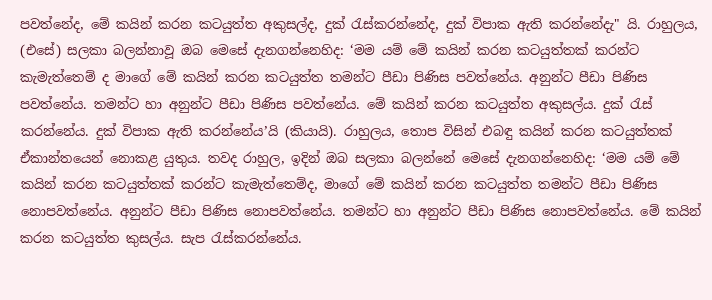පවත්නේද, මේ කයින් කරන කටයුත්ත අකුසල්ද, දුක් රැස්කරන්නේද, දුක් විපාක ඇති කරන්නේදැ" යි. රාහුලය, (එසේ) සලකා බලන්නාවූ ඔබ මෙසේ දැනගන්නෙහිද: ‘මම යම් මේ කයින් කරන කටයුත්තක් කරන්ට කැමැත්තෙම් ද මාගේ මේ කයින් කරන කටයුත්ත තමන්ට පීඩා පිණිස පවත්නේය. අනුන්ට පීඩා පිණිස පවත්නේය. තමන්ට හා අනුන්ට පීඩා පිණිස පවත්නේය. මේ කයින් කරන කටයුත්ත අකුසල්ය. දුක් රැස් කරන්නේය. දුක් විපාක ඇති කරන්නේය’යි (කියායි). රාහුලය, තොප විසින් එබඳු කයින් කරන කටයුත්තක් ඒකාන්තයෙන් නොකළ යුතුය. තවද රාහුල, ඉදින් ඔබ සලකා බලන්නේ මෙසේ දැනගන්නෙහිද: ‘මම යම් මේ කයින් කරන කටයුත්තක් කරන්ට කැමැත්තෙම්ද, මාගේ මේ කයින් කරන කටයුත්ත තමන්ට පීඩා පිණිස නොපවත්නේය. අනුන්ට පීඩා පිණිස නොපවත්නේය. තමන්ට හා අනුන්ට පීඩා පිණිස නොපවත්නේය. මේ කයින් කරන කටයුත්ත කුසල්ය. සැප රැස්කරන්නේය.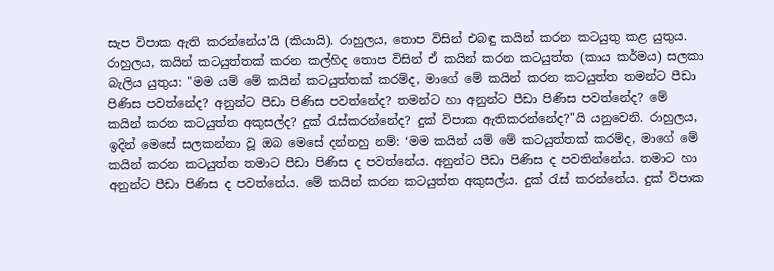සැප විපාක ඇති කරන්නේය’යි (කියායි). රාහුලය, තොප විසින් එබඳු කයින් කරන කටයුතු කළ යුතුය.
රාහුලය, කයින් කටයුත්තක් කරන කල්හිද තොප විසින් ඒ කයින් කරන කටයුත්ත (කාය කර්මය) සලකා බැලිය යුතුය: "මම යම් මේ කයින් කටයුත්තක් කරම්ද, මාගේ මේ කයින් කරන කටයුත්ත තමන්ට පීඩා පිණිස පවත්නේද? අනුන්ට පීඩා පිණිස පවත්නේද? තමන්ට හා අනුන්ට පීඩා පිණිස පවත්නේද? මේ කයින් කරන කටයුත්ත අකුසල්ද? දුක් රැස්කරන්නේද? දුක් විපාක ඇතිකරන්නේද?"යි යනුවෙනි. රාහුලය, ඉදින් මෙසේ සලකන්නා වූ ඔබ මෙසේ දන්නහු නම්: ‘මම කයින් යම් මේ කටයුත්තක් කරම්ද, මාගේ මේ කයින් කරන කටයුත්ත තමාට පීඩා පිණිස ද පවත්නේය. අනුන්ට පීඩා පිණිස ද පවතින්නේය. තමාට හා අනුන්ට පීඩා පිණිස ද පවත්නේය. මේ කයින් කරන කටයුත්ත අකුසල්ය. දුක් රැස් කරන්නේය. දුක් විපාක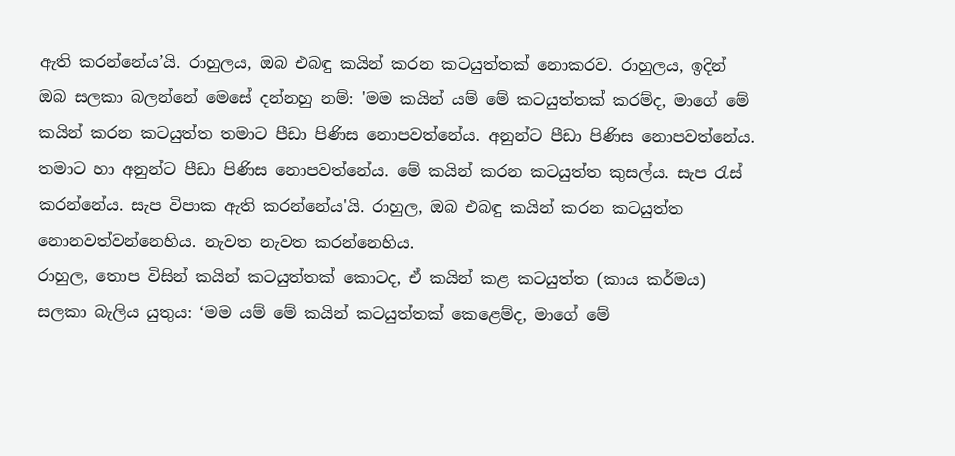ඇති කරන්නේය’යි. රාහුලය, ඔබ එබඳු කයින් කරන කටයුත්තක් නොකරව. රාහුලය, ඉදින් ඔබ සලකා බලන්නේ මෙසේ දන්නහු නම්: 'මම කයින් යම් මේ කටයුත්තක් කරම්ද, මාගේ මේ කයින් කරන කටයුත්ත තමාට පීඩා පිණිස නොපවත්නේය. අනුන්ට පීඩා පිණිස නොපවත්නේය. තමාට හා අනුන්ට පීඩා පිණිස නොපවත්නේය. මේ කයින් කරන කටයුත්ත කුසල්ය. සැප රැස් කරන්නේය. සැප විපාක ඇති කරන්නේය'යි. රාහුල, ඔබ එබඳු කයින් කරන කටයුත්ත නොනවත්වන්නෙහිය. නැවත නැවත කරන්නෙහිය.
රාහුල, තොප විසින් කයින් කටයුත්තක් කොටද, ඒ කයින් කළ කටයුත්ත (කාය කර්මය) සලකා බැලිය යුතුය: ‘මම යම් මේ කයින් කටයුත්තක් කෙළෙම්ද, මාගේ මේ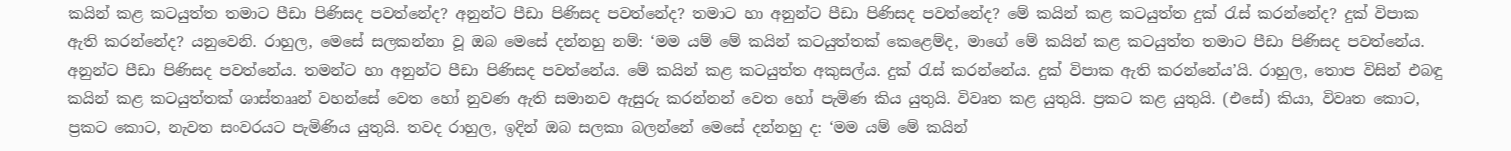කයින් කළ කටයුත්ත තමාට පීඩා පිණිසද පවත්නේද? අනුන්ට පීඩා පිණිසද පවත්නේද? තමාට හා අනුන්ට පීඩා පිණිසද පවත්නේද? මේ කයින් කළ කටයුත්ත දුක් රැස් කරන්නේද? දුක් විපාක ඇති කරන්නේද? යනුවෙනි. රාහුල, මෙසේ සලකන්නා වූ ඔබ මෙසේ දන්නහු නම්: ‘මම යම් මේ කයින් කටයුත්තක් කෙළෙම්ද, මාගේ මේ කයින් කළ කටයුත්ත තමාට පීඩා පිණිසද පවත්නේය. අනුන්ට පීඩා පිණිසද පවත්නේය. තමන්ට හා අනුන්ට පීඩා පිණිසද පවත්නේය. මේ කයින් කළ කටයුත්ත අකුසල්ය. දුක් රැස් කරන්නේය. දුක් විපාක ඇති කරන්නේය’යි. රාහුල, තොප විසින් එබඳු කයින් කළ කටයුත්තක් ශාස්තෲන් වහන්සේ වෙත හෝ නුවණ ඇති සමානව ඇසුරු කරන්නන් වෙත හෝ පැමිණ කිය යුතුයි. විවෘත කළ යුතුයි. ප්‍රකට කළ යුතුයි. (එසේ) කියා, විවෘත කොට, ප්‍රකට කොට, නැවත සංවරයට පැමිණිය යුතුයි. තවද රාහුල, ඉදින් ඔබ සලකා බලන්නේ මෙසේ දන්නහු ද: ‘මම යම් මේ කයින්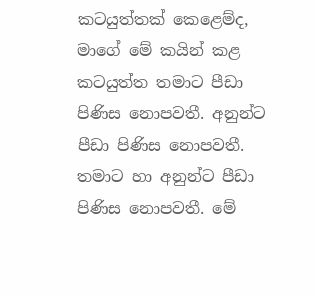කටයුත්තක් කෙළෙම්ද, මාගේ මේ කයින් කළ කටයුත්ත තමාට පීඩා පිණිස නොපවතී. අනුන්ට පීඩා පිණිස නොපවතී. තමාට හා අනුන්ට පීඩා පිණිස නොපවතී. මේ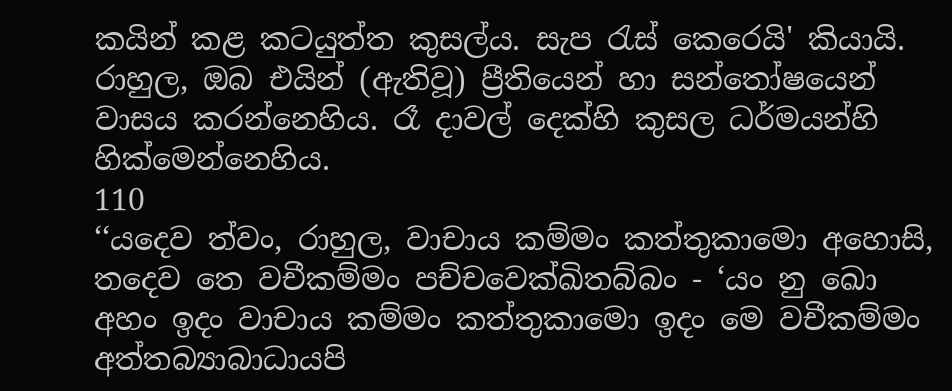කයින් කළ කටයුත්ත කුසල්ය. සැප රැස් කෙරෙයි' කියායි. රාහුල, ඔබ එයින් (ඇතිවූ) ප්‍රීතියෙන් හා සන්තෝෂයෙන් වාසය කරන්නෙහිය. රෑ දාවල් දෙක්හි කුසල ධර්මයන්හි හික්මෙන්නෙහිය.
110
‘‘යදෙව ත්වං, රාහුල, වාචාය කම්මං කත්තුකාමො අහොසි, තදෙව තෙ වචීකම්මං පච්චවෙක්ඛිතබ්බං - ‘යං නු ඛො අහං ඉදං වාචාය කම්මං කත්තුකාමො ඉදං මෙ වචීකම්මං අත්තබ්‍යාබාධායපි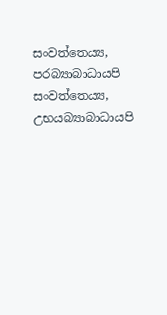සංවත්තෙය්‍ය, පරබ්‍යාබාධායපි සංවත්තෙය්‍ය, උභයබ්‍යාබාධායපි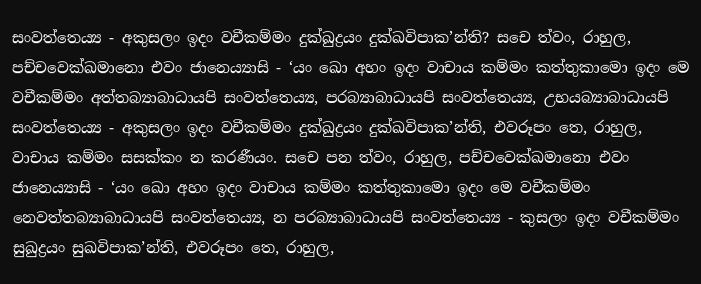සංවත්තෙය්‍ය - අකුසලං ඉදං වචීකම්මං දුක්ඛුද්‍රයං දුක්ඛවිපාක’න්ති? සචෙ ත්වං, රාහුල, පච්චවෙක්ඛමානො එවං ජානෙය්‍යාසි - ‘යං ඛො අහං ඉදං වාචාය කම්මං කත්තුකාමො ඉදං මෙ වචීකම්මං අත්තබ්‍යාබාධායපි සංවත්තෙය්‍ය, පරබ්‍යාබාධායපි සංවත්තෙය්‍ය, උභයබ්‍යාබාධායපි සංවත්තෙය්‍ය - අකුසලං ඉදං වචීකම්මං දුක්ඛුද්‍රයං දුක්ඛවිපාක’න්ති, එවරූපං තෙ, රාහුල, වාචාය කම්මං සසක්කං න කරණීයං. සචෙ පන ත්වං, රාහුල, පච්චවෙක්ඛමානො එවං ජානෙය්‍යාසි - ‘යං ඛො අහං ඉදං වාචාය කම්මං කත්තුකාමො ඉදං මෙ වචීකම්මං නෙවත්තබ්‍යාබාධායපි සංවත්තෙය්‍ය, න පරබ්‍යාබාධායපි සංවත්තෙය්‍ය - කුසලං ඉදං වචීකම්මං සුඛුද්‍රයං සුඛවිපාක’න්ති, එවරූපං තෙ, රාහුල,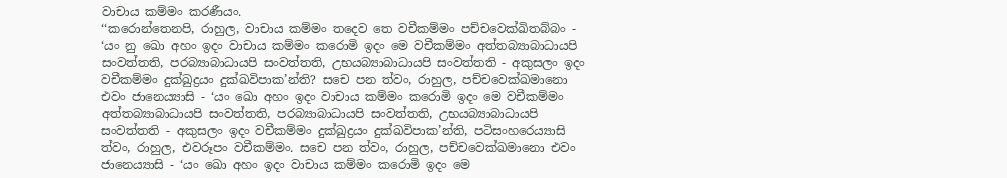වාචාය කම්මං කරණීයං.
‘‘කරොන්තෙනපි, රාහුල, වාචාය කම්මං තදෙව තෙ වචීකම්මං පච්චවෙක්ඛිතබ්බං - ‘යං නු ඛො අහං ඉදං වාචාය කම්මං කරොමි ඉදං මෙ වචීකම්මං අත්තබ්‍යාබාධායපි සංවත්තති, පරබ්‍යාබාධායපි සංවත්තති, උභයබ්‍යාබාධායපි සංවත්තති - අකුසලං ඉදං වචීකම්මං දුක්ඛුද්‍රයං දුක්ඛවිපාක’න්ති? සචෙ පන ත්වං, රාහුල, පච්චවෙක්ඛමානො එවං ජානෙය්‍යාසි - ‘යං ඛො අහං ඉදං වාචාය කම්මං කරොමි ඉදං මෙ වචීකම්මං අත්තබ්‍යාබාධායපි සංවත්තති, පරබ්‍යාබාධායපි සංවත්තති, උභයබ්‍යාබාධායපි සංවත්තති - අකුසලං ඉදං වචීකම්මං දුක්ඛුද්‍රයං දුක්ඛවිපාක’න්ති, පටිසංහරෙය්‍යාසි ත්වං, රාහුල, එවරූපං වචීකම්මං. සචෙ පන ත්වං, රාහුල, පච්චවෙක්ඛමානො එවං ජානෙය්‍යාසි - ‘යං ඛො අහං ඉදං වාචාය කම්මං කරොමි ඉදං මෙ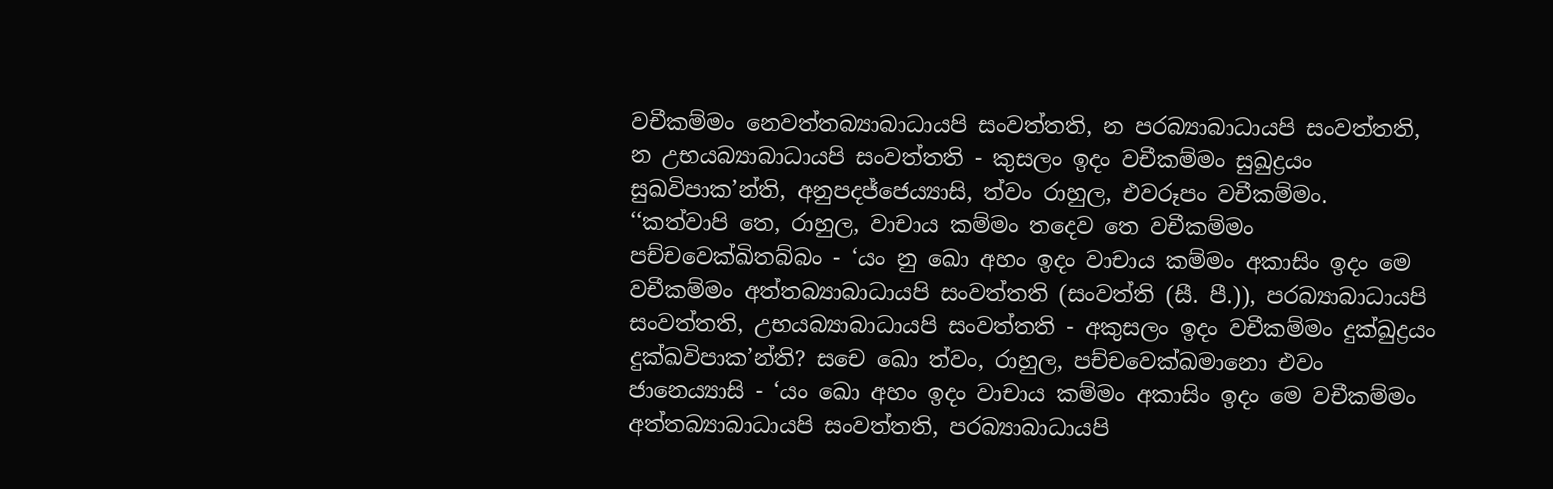වචීකම්මං නෙවත්තබ්‍යාබාධායපි සංවත්තති, න පරබ්‍යාබාධායපි සංවත්තති, න උභයබ්‍යාබාධායපි සංවත්තති - කුසලං ඉදං වචීකම්මං සුඛුද්‍රයං සුඛවිපාක’න්ති, අනුපදජ්ජෙය්‍යාසි, ත්වං රාහුල, එවරූපං වචීකම්මං.
‘‘කත්වාපි තෙ, රාහුල, වාචාය කම්මං තදෙව තෙ වචීකම්මං පච්චවෙක්ඛිතබ්බං - ‘යං නු ඛො අහං ඉදං වාචාය කම්මං අකාසිං ඉදං මෙ වචීකම්මං අත්තබ්‍යාබාධායපි සංවත්තති (සංවත්ති (සී. පී.)), පරබ්‍යාබාධායපි සංවත්තති, උභයබ්‍යාබාධායපි සංවත්තති - අකුසලං ඉදං වචීකම්මං දුක්ඛුද්‍රයං දුක්ඛවිපාක’න්ති? සචෙ ඛො ත්වං, රාහුල, පච්චවෙක්ඛමානො එවං ජානෙය්‍යාසි - ‘යං ඛො අහං ඉදං වාචාය කම්මං අකාසිං ඉදං මෙ වචීකම්මං අත්තබ්‍යාබාධායපි සංවත්තති, පරබ්‍යාබාධායපි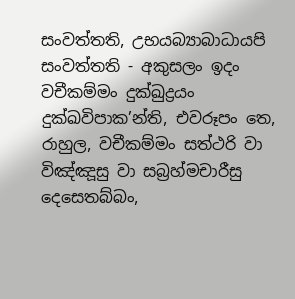සංවත්තති, උභයබ්‍යාබාධායපි සංවත්තති - අකුසලං ඉදං වචීකම්මං දුක්ඛුද්‍රයං දුක්ඛවිපාක’න්ති, එවරූපං තෙ, රාහුල, වචීකම්මං සත්ථරි වා විඤ්ඤූසු වා සබ්‍රහ්මචාරීසු දෙසෙතබ්බං,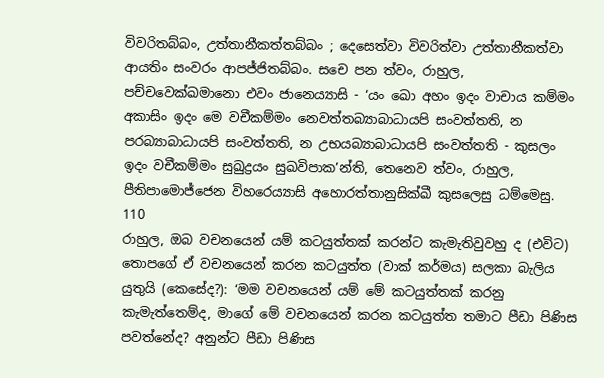විවරිතබ්බං, උත්තානීකත්තබ්බං ; දෙසෙත්වා විවරිත්වා උත්තානීකත්වා ආයතිං සංවරං ආපජ්ජිතබ්බං. සචෙ පන ත්වං, රාහුල, පච්චවෙක්ඛමානො එවං ජානෙය්‍යාසි - ‘යං ඛො අහං ඉදං වාචාය කම්මං අකාසිං ඉදං මෙ වචීකම්මං නෙවත්තබ්‍යාබාධායපි සංවත්තති, න පරබ්‍යාබාධායපි සංවත්තති, න උභයබ්‍යාබාධායපි සංවත්තති - කුසලං ඉදං වචීකම්මං සුඛුද්‍රයං සුඛවිපාක’න්ති, තෙනෙව ත්වං, රාහුල, පීතිපාමොජ්ජෙන විහරෙය්‍යාසි අහොරත්තානුසික්ඛී කුසලෙසු ධම්මෙසු.
110
රාහුල, ඔබ වචනයෙන් යම් කටයුත්තක් කරන්ට කැමැතිවුවහු ද (එවිට) තොපගේ ඒ වචනයෙන් කරන කටයුත්ත (වාක් කර්මය) සලකා බැලිය යුතුයි (කෙසේද?): ‘මම වචනයෙන් යම් මේ කටයුත්තක් කරනු කැමැත්තෙම්ද, මාගේ මේ වචනයෙන් කරන කටයුත්ත තමාට පීඩා පිණිස පවත්නේද? අනුන්ට පීඩා පිණිස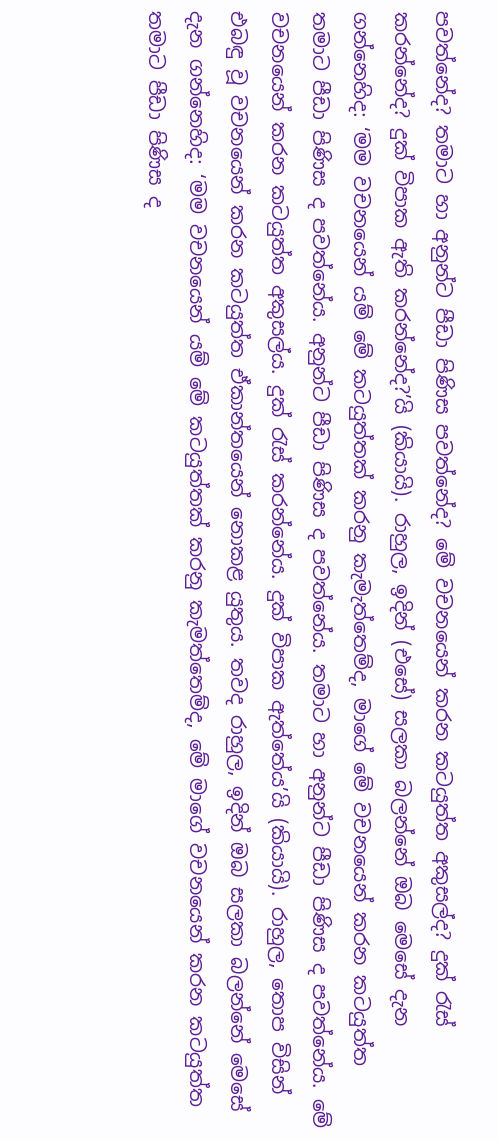පවත්නේද? තමාට හා අනුන්ට පීඩා පිණිස පවත්නේද? මේ වචනයෙන් කරන කටයුත්ත අකුසල්ද? දුක් රැස් කරන්නේද? දුක් විපාක ඇති කරන්නේද?’යි (කියායි). රාහුල, ඉදින් (එසේ) සලකා බලන්නේ ඔබ මෙසේ දැන ගන්නෙහිද: ‘මම වචනයෙන් යම් මේ කටයුත්තක් කරනු කැමැත්තෙම්ද, මාගේ මේ වචනයෙන් කරන කටයුත්ත තමාට පීඩා පිණිස ද පවත්නේය. අනුන්ට පීඩා පිණිස ද පවත්නේය. තමාට හා අනුන්ට පීඩා පිණිස ද පවත්නේය. මේ වචනයෙන් කරන කටයුත්ත අකුසල්ය. දුක් රැස් කරන්නේය. දුක් විපාක ඇත්තේය’යි (කියායි). රාහුල, තොප විසින් එබඳු වූ වචනයෙන් කරන කටයුත්ත ඒකාන්තයෙන් නොකළ යුතුය. තවද රාහුල, ඉදින් ඔබ සලකා බලන්නේ මෙසේ දැන ගන්නෙහිද: ‘මම වචනයෙන් යම් මේ කටයුත්තක් කරනු කැමත්තෙම්ද, මේ මාගේ වචනයෙන් කරන කටයුත්ත තමාට පීඩා පිණිස ද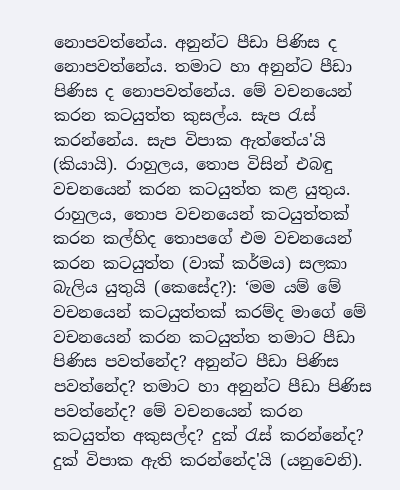නොපවත්නේය. අනුන්ට පීඩා පිණිස ද නොපවත්නේය. තමාට හා අනුන්ට පීඩා පිණිස ද නොපවත්නේය. මේ වචනයෙන් කරන කටයුත්ත කුසල්ය. සැප රැස් කරන්නේය. සැප විපාක ඇත්තේය'යි (කියායි). රාහුලය, තොප විසින් එබඳු වචනයෙන් කරන කටයුත්ත කළ යුතුය.
රාහුලය, තොප වචනයෙන් කටයුත්තක් කරන කල්හිද තොපගේ එම වචනයෙන් කරන කටයුත්ත (වාක් කර්මය) සලකා බැලිය යුතුයි (කෙසේද?): ‘මම යම් මේ වචනයෙන් කටයුත්තක් කරම්ද මාගේ මේ වචනයෙන් කරන කටයුත්ත තමාට පීඩා පිණිස පවත්නේද? අනුන්ට පීඩා පිණිස පවත්නේද? තමාට හා අනුන්ට පීඩා පිණිස පවත්නේද? මේ වචනයෙන් කරන කටයුත්ත අකුසල්ද? දුක් රැස් කරන්නේද? දුක් විපාක ඇති කරන්නේද'යි (යනුවෙනි).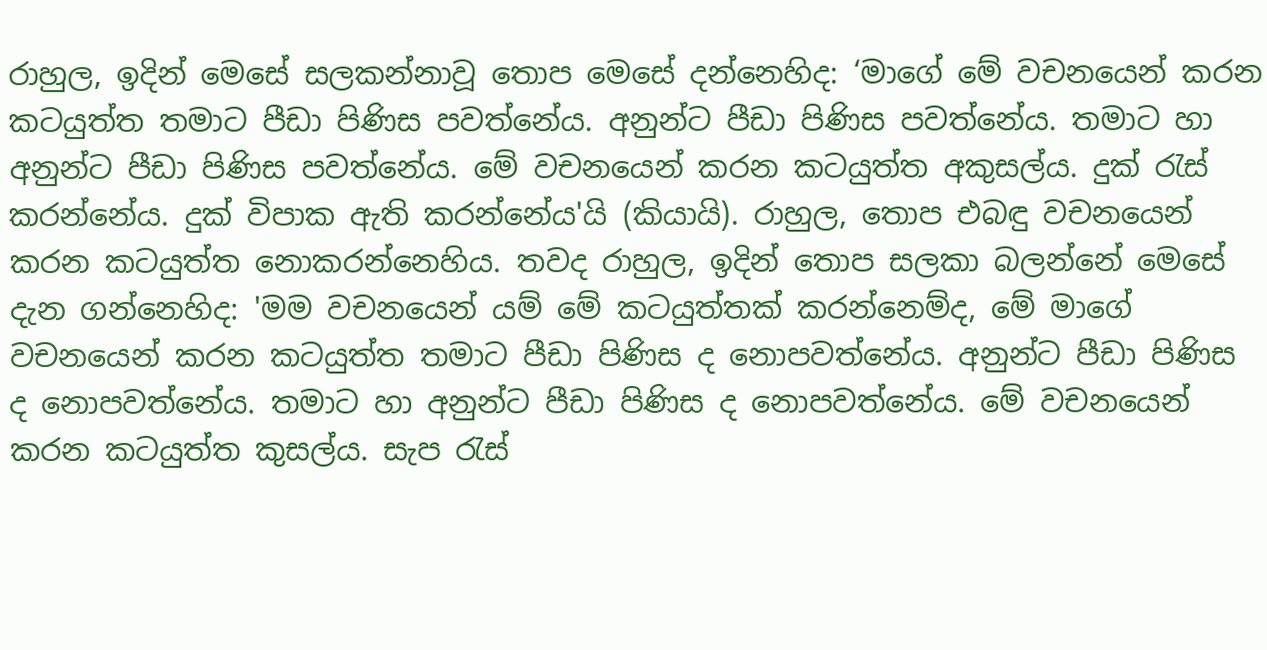රාහුල, ඉදින් මෙසේ සලකන්නාවූ තොප මෙසේ දන්නෙහිද: ‘මාගේ මේ වචනයෙන් කරන කටයුත්ත තමාට පීඩා පිණිස පවත්නේය. අනුන්ට පීඩා පිණිස පවත්නේය. තමාට හා අනුන්ට පීඩා පිණිස පවත්නේය. මේ වචනයෙන් කරන කටයුත්ත අකුසල්ය. දුක් රැස් කරන්නේය. දුක් විපාක ඇති කරන්නේය'යි (කියායි). රාහුල, තොප එබඳු වචනයෙන් කරන කටයුත්ත නොකරන්නෙහිය. තවද රාහුල, ඉදින් තොප සලකා බලන්නේ මෙසේ දැන ගන්නෙහිද: 'මම වචනයෙන් යම් මේ කටයුත්තක් කරන්නෙම්ද, මේ මාගේ වචනයෙන් කරන කටයුත්ත තමාට පීඩා පිණිස ද නොපවත්නේය. අනුන්ට පීඩා පිණිස ද නොපවත්නේය. තමාට හා අනුන්ට පීඩා පිණිස ද නොපවත්නේය. මේ වචනයෙන් කරන කටයුත්ත කුසල්ය. සැප රැස්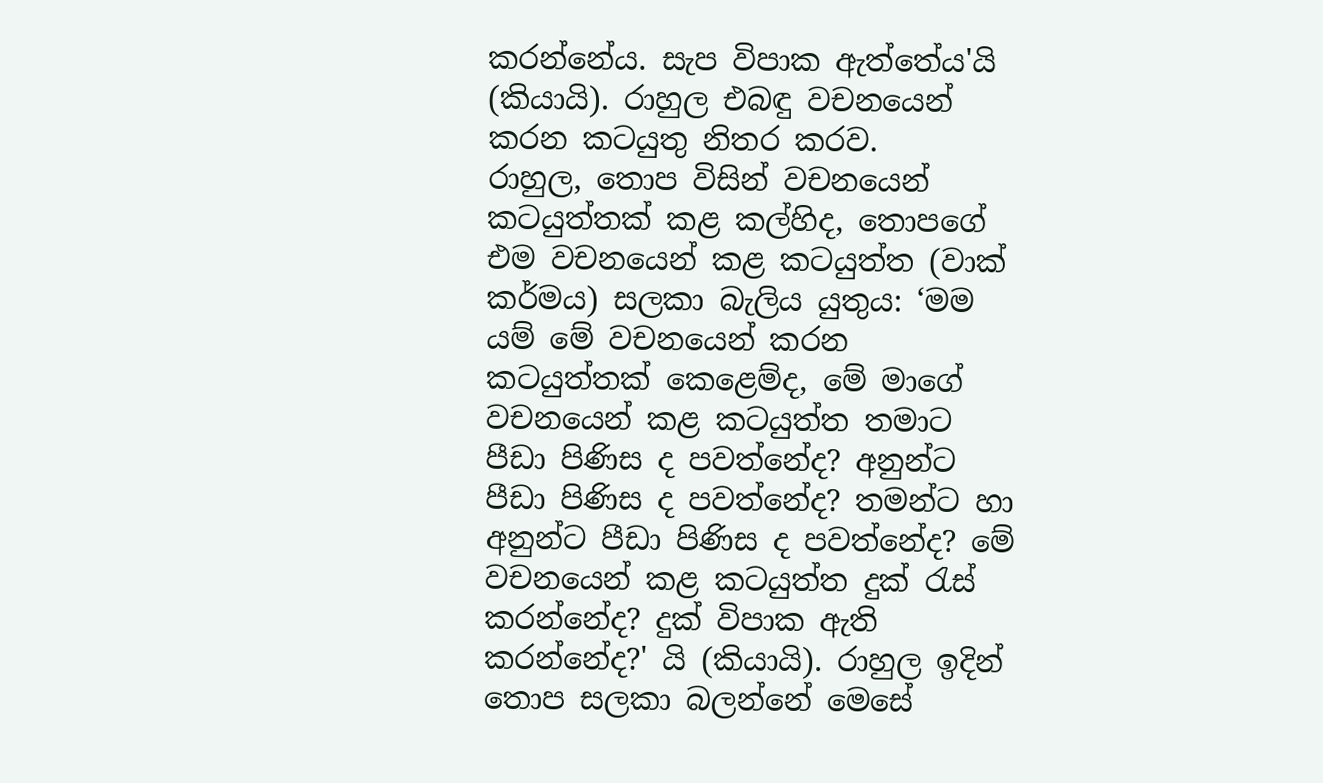කරන්නේය. සැප විපාක ඇත්තේය'යි (කියායි). රාහුල එබඳු වචනයෙන් කරන කටයුතු නිතර කරව.
රාහුල, තොප විසින් වචනයෙන් කටයුත්තක් කළ කල්හිද, තොපගේ එම වචනයෙන් කළ කටයුත්ත (වාක් කර්මය) සලකා බැලිය යුතුය: ‘මම යම් මේ වචනයෙන් කරන කටයුත්තක් කෙළෙම්ද, මේ මාගේ වචනයෙන් කළ කටයුත්ත තමාට පීඩා පිණිස ද පවත්නේද? අනුන්ට පීඩා පිණිස ද පවත්නේද? තමන්ට හා අනුන්ට පීඩා පිණිස ද පවත්නේද? මේ වචනයෙන් කළ කටයුත්ත දුක් රැස් කරන්නේද? දුක් විපාක ඇති කරන්නේද?' යි (කියායි). රාහුල ඉදින් තොප සලකා බලන්නේ මෙසේ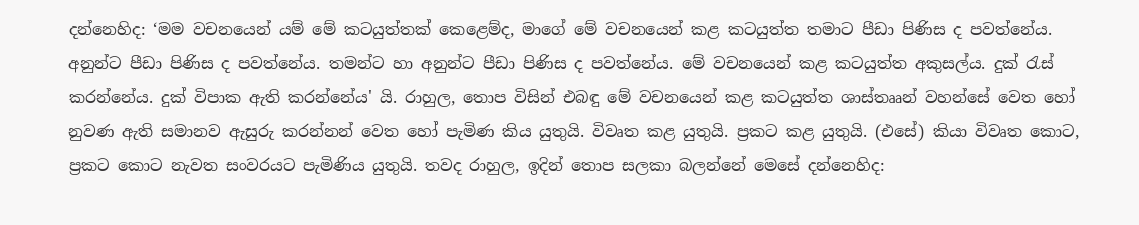දන්නෙහිද: ‘මම වචනයෙන් යම් මේ කටයුත්තක් කෙළෙම්ද, මාගේ මේ වචනයෙන් කළ කටයුත්ත තමාට පීඩා පිණිස ද පවත්නේය. අනුන්ට පීඩා පිණිස ද පවත්නේය. තමන්ට හා අනුන්ට පීඩා පිණිස ද පවත්නේය. මේ වචනයෙන් කළ කටයුත්ත අකුසල්ය. දුක් රැස් කරන්නේය. දුක් විපාක ඇති කරන්නේය' යි. රාහුල, තොප විසින් එබඳු මේ වචනයෙන් කළ කටයුත්ත ශාස්තෲන් වහන්සේ වෙත හෝ නුවණ ඇති සමානව ඇසුරු කරන්නන් වෙත හෝ පැමිණ කිය යුතුයි. විවෘත කළ යුතුයි. ප්‍රකට කළ යුතුයි. (එසේ) කියා විවෘත කොට, ප්‍රකට කොට නැවත සංවරයට පැමිණිය යුතුයි. තවද රාහුල, ඉදින් තොප සලකා බලන්නේ මෙසේ දන්නෙහිද: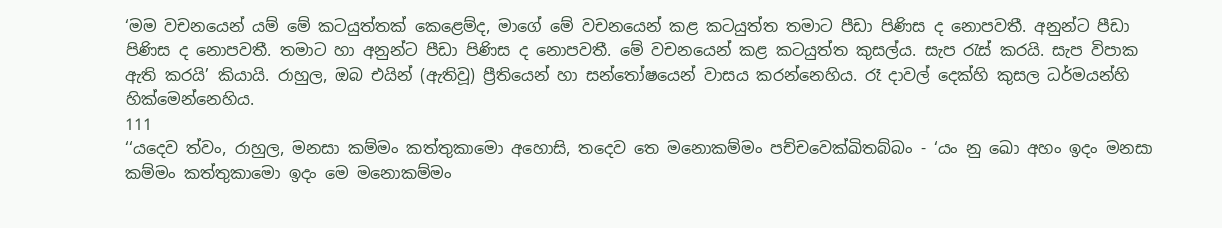‘මම වචනයෙන් යම් මේ කටයුත්තක් කෙළෙම්ද, මාගේ මේ වචනයෙන් කළ කටයුත්ත තමාට පීඩා පිණිස ද නොපවතී. අනුන්ට පීඩා පිණිස ද නොපවතී. තමාට හා අනුන්ට පීඩා පිණිස ද නොපවතී. මේ වචනයෙන් කළ කටයුත්ත කුසල්ය. සැප රැස් කරයි. සැප විපාක ඇති කරයි’ කියායි. රාහුල, ඔබ එයින් (ඇතිවූ) ප්‍රීතියෙන් හා සන්තෝෂයෙන් වාසය කරන්නෙහිය. රෑ දාවල් දෙක්හි කුසල ධර්මයන්හි හික්මෙන්නෙහිය.
111
‘‘යදෙව ත්වං, රාහුල, මනසා කම්මං කත්තුකාමො අහොසි, තදෙව තෙ මනොකම්මං පච්චවෙක්ඛිතබ්බං - ‘යං නු ඛො අහං ඉදං මනසා කම්මං කත්තුකාමො ඉදං මෙ මනොකම්මං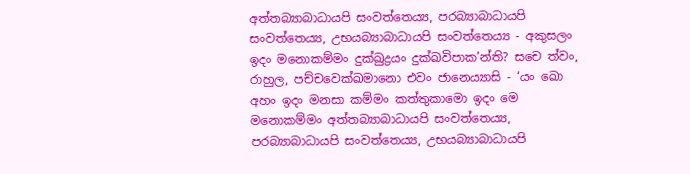අත්තබ්‍යාබාධායපි සංවත්තෙය්‍ය, පරබ්‍යාබාධායපි සංවත්තෙය්‍ය, උභයබ්‍යාබාධායපි සංවත්තෙය්‍ය - අකුසලං ඉදං මනොකම්මං දුක්ඛුද්‍රයං දුක්ඛවිපාක’න්ති? සචෙ ත්වං, රාහුල, පච්චවෙක්ඛමානො එවං ජානෙය්‍යාසි - ‘යං ඛො අහං ඉදං මනසා කම්මං කත්තුකාමො ඉදං මෙ මනොකම්මං අත්තබ්‍යාබාධායපි සංවත්තෙය්‍ය, පරබ්‍යාබාධායපි සංවත්තෙය්‍ය, උභයබ්‍යාබාධායපි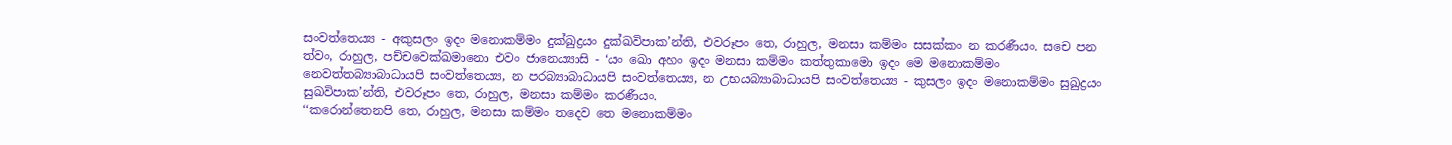සංවත්තෙය්‍ය - අකුසලං ඉදං මනොකම්මං දුක්ඛුද්‍රයං දුක්ඛවිපාක’න්ති, එවරූපං තෙ, රාහුල, මනසා කම්මං සසක්කං න කරණීයං. සචෙ පන ත්වං, රාහුල, පච්චවෙක්ඛමානො එවං ජානෙය්‍යාසි - ‘යං ඛො අහං ඉදං මනසා කම්මං කත්තුකාමො ඉදං මෙ මනොකම්මං නෙවත්තබ්‍යාබාධායපි සංවත්තෙය්‍ය, න පරබ්‍යාබාධායපි සංවත්තෙය්‍ය, න උභයබ්‍යාබාධායපි සංවත්තෙය්‍ය - කුසලං ඉදං මනොකම්මං සුඛුද්‍රයං සුඛවිපාක’න්ති, එවරූපං තෙ, රාහුල, මනසා කම්මං කරණීයං.
‘‘කරොන්තෙනපි තෙ, රාහුල, මනසා කම්මං තදෙව තෙ මනොකම්මං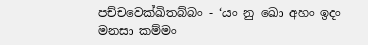පච්චවෙක්ඛිතබ්බං - ‘යං නු ඛො අහං ඉදං මනසා කම්මං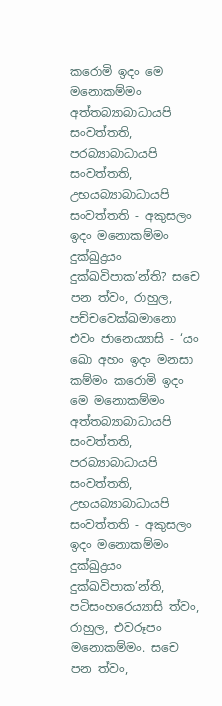කරොමි ඉදං මෙ මනොකම්මං අත්තබ්‍යාබාධායපි සංවත්තති, පරබ්‍යාබාධායපි සංවත්තති, උභයබ්‍යාබාධායපි සංවත්තති - අකුසලං ඉදං මනොකම්මං දුක්ඛුද්‍රයං දුක්ඛවිපාක’න්ති? සචෙ පන ත්වං, රාහුල, පච්චවෙක්ඛමානො එවං ජානෙය්‍යාසි - ‘යං ඛො අහං ඉදං මනසා කම්මං කරොමි ඉදං මෙ මනොකම්මං අත්තබ්‍යාබාධායපි සංවත්තති, පරබ්‍යාබාධායපි සංවත්තති, උභයබ්‍යාබාධායපි සංවත්තති - අකුසලං ඉදං මනොකම්මං දුක්ඛුද්‍රයං දුක්ඛවිපාක’න්ති, පටිසංහරෙය්‍යාසි ත්වං, රාහුල, එවරූපං මනොකම්මං. සචෙ පන ත්වං,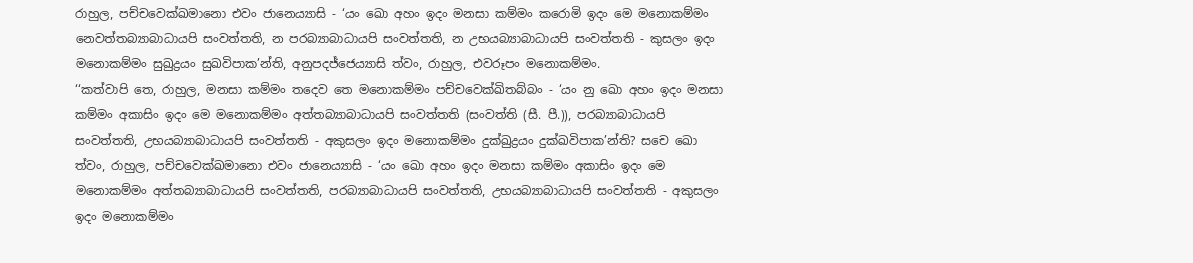රාහුල, පච්චවෙක්ඛමානො එවං ජානෙය්‍යාසි - ‘යං ඛො අහං ඉදං මනසා කම්මං කරොමි ඉදං මෙ මනොකම්මං නෙවත්තබ්‍යාබාධායපි සංවත්තති, න පරබ්‍යාබාධායපි සංවත්තති, න උභයබ්‍යාබාධායපි සංවත්තති - කුසලං ඉදං මනොකම්මං සුඛුද්‍රයං සුඛවිපාක’න්ති, අනුපදජ්ජෙය්‍යාසි ත්වං, රාහුල, එවරූපං මනොකම්මං.
‘‘කත්වාපි තෙ, රාහුල, මනසා කම්මං තදෙව තෙ මනොකම්මං පච්චවෙක්ඛිතබ්බං - ‘යං නු ඛො අහං ඉදං මනසා කම්මං අකාසිං ඉදං මෙ මනොකම්මං අත්තබ්‍යාබාධායපි සංවත්තති (සංවත්ති (සී. පී.)), පරබ්‍යාබාධායපි සංවත්තති, උභයබ්‍යාබාධායපි සංවත්තති - අකුසලං ඉදං මනොකම්මං දුක්ඛුද්‍රයං දුක්ඛවිපාක’න්ති? සචෙ ඛො ත්වං, රාහුල, පච්චවෙක්ඛමානො එවං ජානෙය්‍යාසි - ‘යං ඛො අහං ඉදං මනසා කම්මං අකාසිං ඉදං මෙ මනොකම්මං අත්තබ්‍යාබාධායපි සංවත්තති, පරබ්‍යාබාධායපි සංවත්තති, උභයබ්‍යාබාධායපි සංවත්තති - අකුසලං ඉදං මනොකම්මං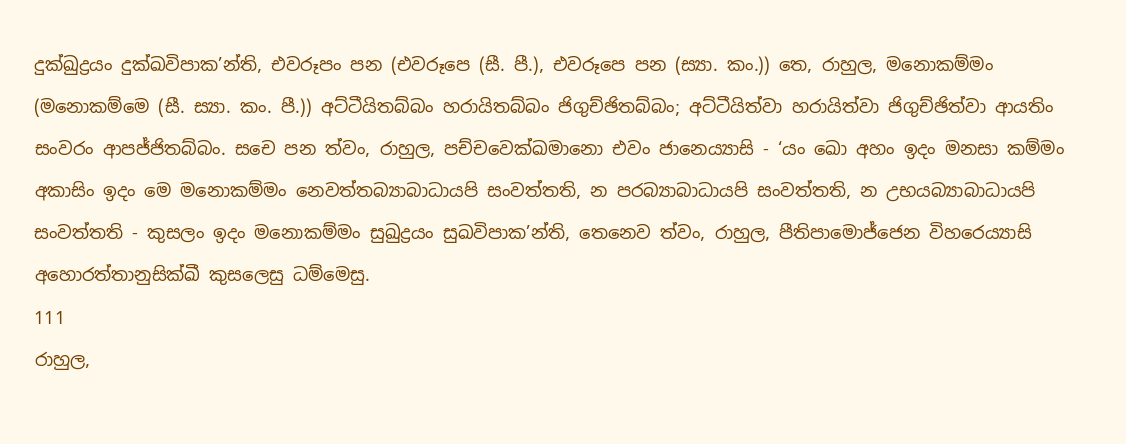දුක්ඛුද්‍රයං දුක්ඛවිපාක’න්ති, එවරූපං පන (එවරූපෙ (සී. පී.), එවරූපෙ පන (ස්‍යා. කං.)) තෙ, රාහුල, මනොකම්මං (මනොකම්මෙ (සී. ස්‍යා. කං. පී.)) අට්ටීයිතබ්බං හරායිතබ්බං ජිගුච්ඡිතබ්බං; අට්ටීයිත්වා හරායිත්වා ජිගුච්ඡිත්වා ආයතිං සංවරං ආපජ්ජිතබ්බං. සචෙ පන ත්වං, රාහුල, පච්චවෙක්ඛමානො එවං ජානෙය්‍යාසි - ‘යං ඛො අහං ඉදං මනසා කම්මං අකාසිං ඉදං මෙ මනොකම්මං නෙවත්තබ්‍යාබාධායපි සංවත්තති, න පරබ්‍යාබාධායපි සංවත්තති, න උභයබ්‍යාබාධායපි සංවත්තති - කුසලං ඉදං මනොකම්මං සුඛුද්‍රයං සුඛවිපාක’න්ති, තෙනෙව ත්වං, රාහුල, පීතිපාමොජ්ජෙන විහරෙය්‍යාසි අහොරත්තානුසික්ඛී කුසලෙසු ධම්මෙසු.
111
රාහුල,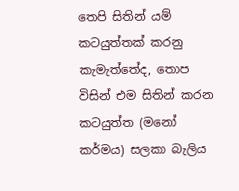තෙපි සිතින් යම් කටයුත්තක් කරනු කැමැත්තේද, තොප විසින් එම සිතින් කරන කටයුත්ත (මනෝ කර්මය) සලකා බැලිය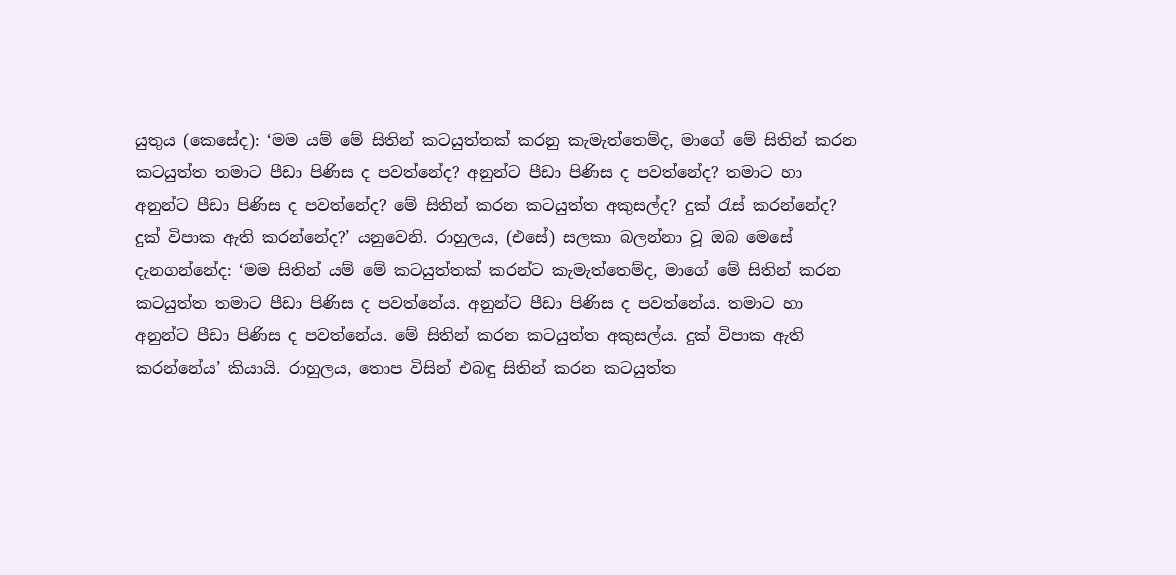යුතුය (කෙසේද): ‘මම යම් මේ සිතින් කටයුත්තක් කරනු කැමැත්තෙම්ද, මාගේ මේ සිතින් කරන කටයුත්ත තමාට පීඩා පිණිස ද පවත්නේද? අනුන්ට පීඩා පිණිස ද පවත්නේද? තමාට හා අනුන්ට පීඩා පිණිස ද පවත්නේද? මේ සිතින් කරන කටයුත්ත අකුසල්ද? දුක් රැස් කරන්නේද? දුක් විපාක ඇති කරන්නේද?’ යනුවෙනි. රාහුලය, (එසේ) සලකා බලන්නා වූ ඔබ මෙසේ දැනගන්නේද: ‘මම සිතින් යම් මේ කටයුත්තක් කරන්ට කැමැත්තෙම්ද, මාගේ මේ සිතින් කරන කටයුත්ත තමාට පීඩා පිණිස ද පවත්නේය. අනුන්ට පීඩා පිණිස ද පවත්නේය. තමාට හා අනුන්ට පීඩා පිණිස ද පවත්නේය. මේ සිතින් කරන කටයුත්ත අකුසල්ය. දුක් විපාක ඇති කරන්නේය’ කියායි. රාහුලය, තොප විසින් එබඳු සිතින් කරන කටයුත්ත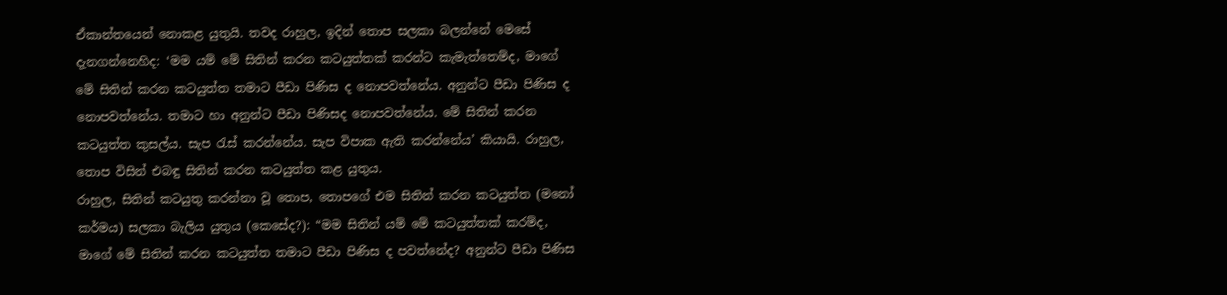ඒකාන්තයෙන් නොකළ යුතුයි. තවද රාහුල, ඉදින් තොප සලකා බලන්නේ මෙසේ දැනගන්නෙහිද: ‘මම යම් මේ සිතින් කරන කටයුත්තක් කරන්ට කැමැත්තෙම්ද, මාගේ මේ සිතින් කරන කටයුත්ත තමාට පීඩා පිණිස ද නොපවත්නේය. අනුන්ට පීඩා පිණිස ද නොපවත්නේය. තමාට හා අනුන්ට පීඩා පිණිසද නොපවත්නේය. මේ සිතින් කරන කටයුත්ත කුසල්ය. සැප රැස් කරන්නේය. සැප විපාක ඇති කරන්නේය’ කියායි. රාහුල, තොප විසින් එබඳු සිතින් කරන කටයුත්ත කළ යුතුය.
රාහුල, සිතින් කටයුතු කරන්නා වූ තොප, තොපගේ එම සිතින් කරන කටයුත්ත (මනෝ කර්මය) සලකා බැලිය යුතුය (කෙසේද?): “මම සිතින් යම් මේ කටයුත්තක් කරම්ද, මාගේ මේ සිතින් කරන කටයුත්ත තමාට පීඩා පිණිස ද පවත්නේද? අනුන්ට පීඩා පිණිස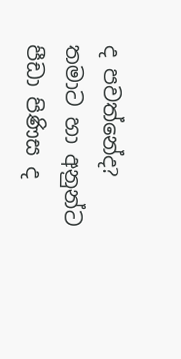ද පවත්නේද? තමාට හා අනුන්ට පීඩා පිණිස ද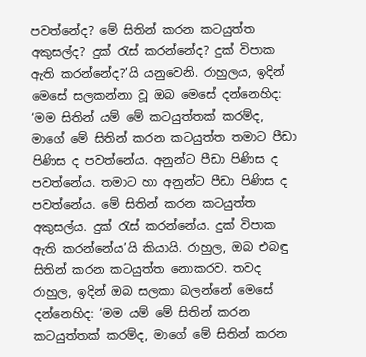පවත්නේද? මේ සිතින් කරන කටයුත්ත අකුසල්ද? දුක් රැස් කරන්නේද? දුක් විපාක ඇති කරන්නේද?’යි යනුවෙනි. රාහුලය, ඉදින් මෙසේ සලකන්නා වූ ඔබ මෙසේ දන්නෙහිද: ‘මම සිතින් යම් මේ කටයුත්තක් කරම්ද, මාගේ මේ සිතින් කරන කටයුත්ත තමාට පීඩා පිණිස ද පවත්නේය. අනුන්ට පීඩා පිණිස ද පවත්නේය. තමාට හා අනුන්ට පීඩා පිණිස ද පවත්නේය. මේ සිතින් කරන කටයුත්ත අකුසල්ය. දුක් රැස් කරන්නේය. දුක් විපාක ඇති කරන්නේය’යි කියායි. රාහුල, ඔබ එබඳු සිතින් කරන කටයුත්ත නොකරව. තවද රාහුල, ඉදින් ඔබ සලකා බලන්නේ මෙසේ දන්නෙහිද: ‘මම යම් මේ සිතින් කරන කටයුත්තක් කරම්ද, මාගේ මේ සිතින් කරන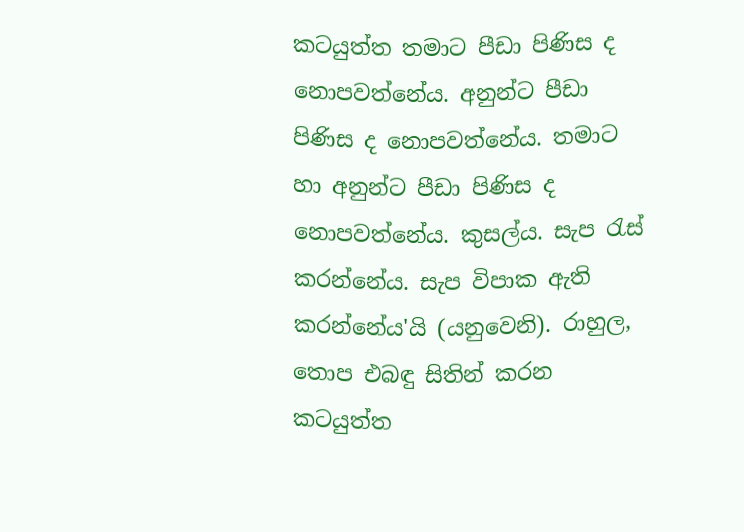කටයුත්ත තමාට පීඩා පිණිස ද නොපවත්නේය. අනුන්ට පීඩා පිණිස ද නොපවත්නේය. තමාට හා අනුන්ට පීඩා පිණිස ද නොපවත්නේය. කුසල්ය. සැප රැස් කරන්නේය. සැප විපාක ඇති කරන්නේය'යි (යනුවෙනි). රාහුල, තොප එබඳු සිතින් කරන කටයුත්ත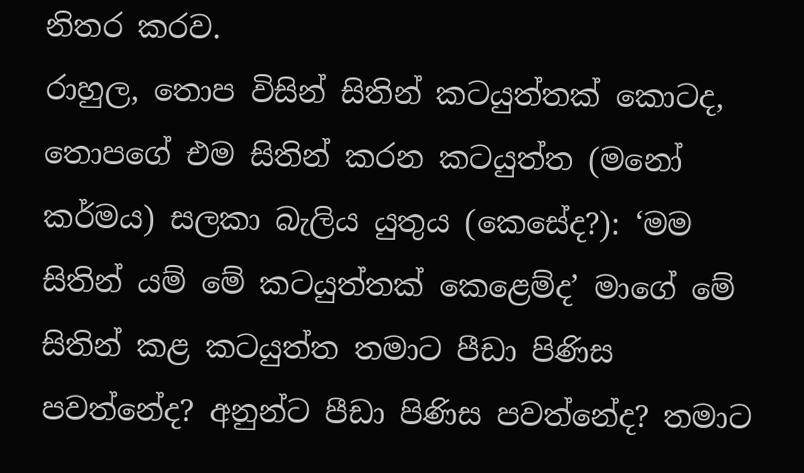නිතර කරව.
රාහුල, තොප විසින් සිතින් කටයුත්තක් කොටද, තොපගේ එම සිතින් කරන කටයුත්ත (මනෝ කර්මය) සලකා බැලිය යුතුය (කෙසේද?): ‘මම සිතින් යම් මේ කටයුත්තක් කෙළෙම්ද’ මාගේ මේ සිතින් කළ කටයුත්ත තමාට පීඩා පිණිස පවත්නේද? අනුන්ට පීඩා පිණිස පවත්නේද? තමාට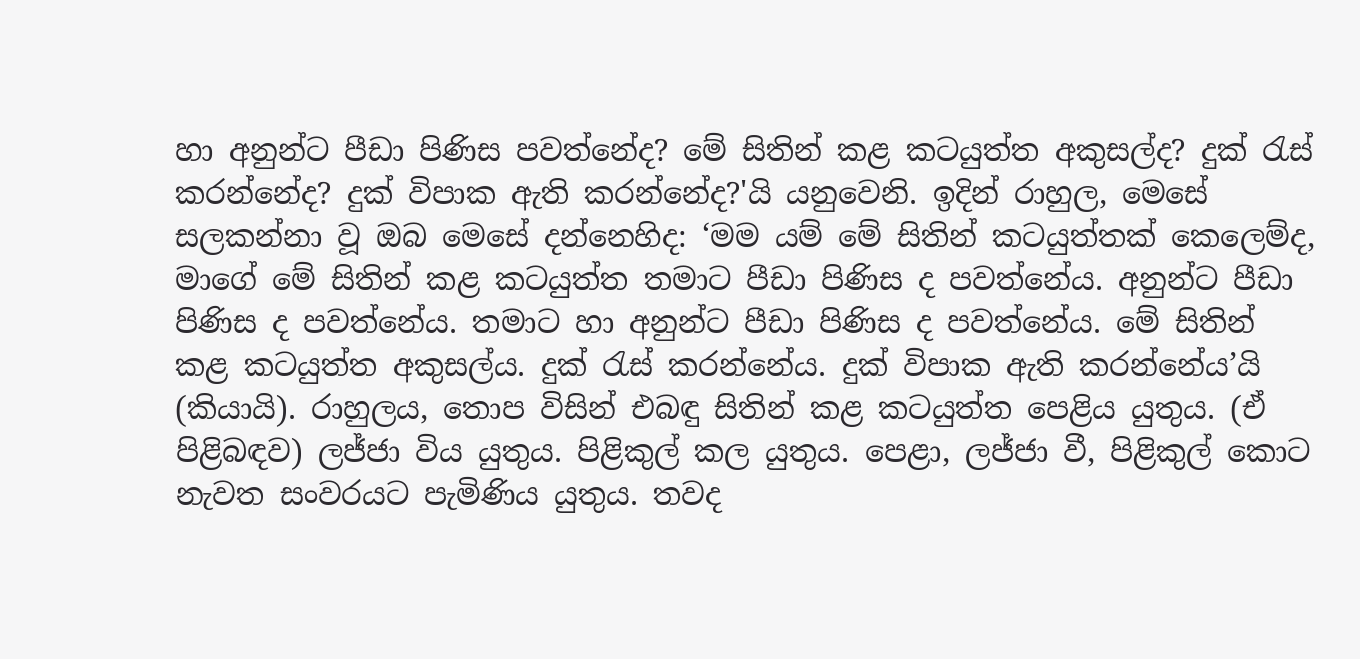හා අනුන්ට පීඩා පිණිස පවත්නේද? මේ සිතින් කළ කටයුත්ත අකුසල්ද? දුක් රැස් කරන්නේද? දුක් විපාක ඇති කරන්නේද?'යි යනුවෙනි. ඉදින් රාහුල, මෙසේ සලකන්නා වූ ඔබ මෙසේ දන්නෙහිද: ‘මම යම් මේ සිතින් කටයුත්තක් කෙලෙම්ද, මාගේ මේ සිතින් කළ කටයුත්ත තමාට පීඩා පිණිස ද පවත්නේය. අනුන්ට පීඩා පිණිස ද පවත්නේය. තමාට හා අනුන්ට පීඩා පිණිස ද පවත්නේය. මේ සිතින් කළ කටයුත්ත අකුසල්ය. දුක් රැස් කරන්නේය. දුක් විපාක ඇති කරන්නේය’යි (කියායි). රාහුලය, තොප විසින් එබඳු සිතින් කළ කටයුත්ත පෙළිය යුතුය. (ඒ පිළිබඳව) ලජ්ජා විය යුතුය. පිළිකුල් කල යුතුය. පෙළා, ලජ්ජා වී, පිළිකුල් කොට නැවත සංවරයට පැමිණිය යුතුය. තවද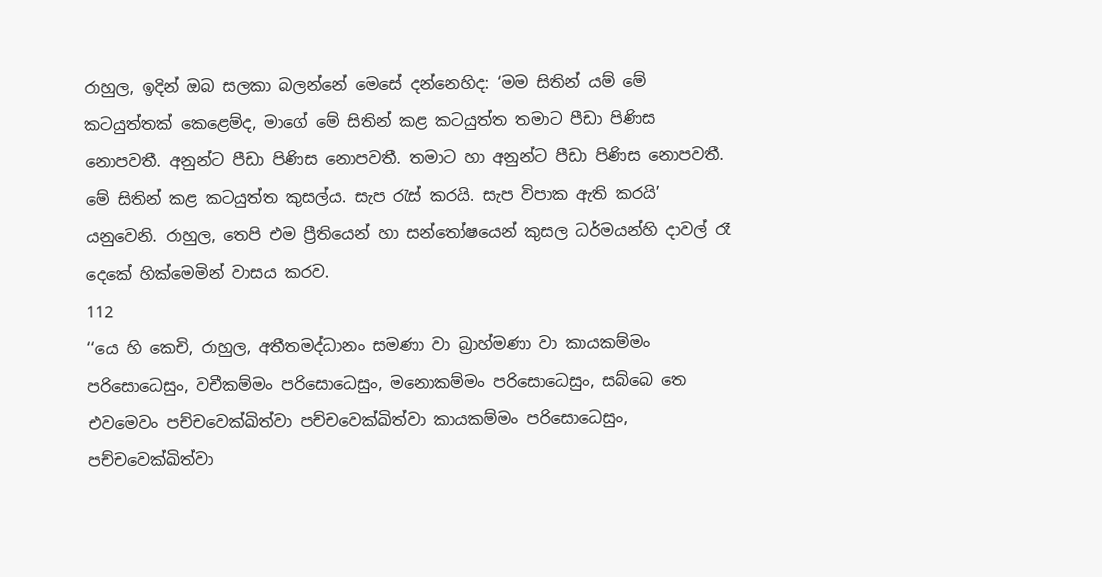රාහුල, ඉදින් ඔබ සලකා බලන්නේ මෙසේ දන්නෙහිද: ‘මම සිතින් යම් මේ කටයුත්තක් කෙළෙම්ද, මාගේ මේ සිතින් කළ කටයුත්ත තමාට පීඩා පිණිස නොපවතී. අනුන්ට පීඩා පිණිස නොපවතී. තමාට හා අනුන්ට පීඩා පිණිස නොපවතී. මේ සිතින් කළ කටයුත්ත කුසල්ය. සැප රැස් කරයි. සැප විපාක ඇති කරයි’ යනුවෙනි. රාහුල, තෙපි එම ප්‍රීතියෙන් හා සන්තෝෂයෙන් කුසල ධර්මයන්හි දාවල් රෑ දෙකේ හික්මෙමින් වාසය කරව.
112
‘‘යෙ හි කෙචි, රාහුල, අතීතමද්ධානං සමණා වා බ්‍රාහ්මණා වා කායකම්මං පරිසොධෙසුං, වචීකම්මං පරිසොධෙසුං, මනොකම්මං පරිසොධෙසුං, සබ්බෙ තෙ එවමෙවං පච්චවෙක්ඛිත්වා පච්චවෙක්ඛිත්වා කායකම්මං පරිසොධෙසුං, පච්චවෙක්ඛිත්වා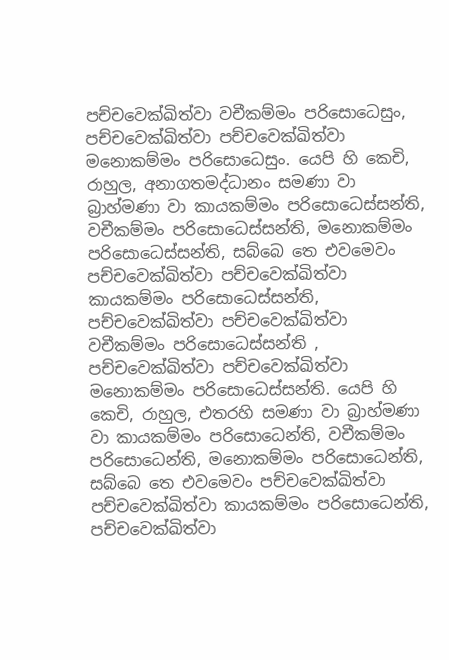පච්චවෙක්ඛිත්වා වචීකම්මං පරිසොධෙසුං, පච්චවෙක්ඛිත්වා පච්චවෙක්ඛිත්වා මනොකම්මං පරිසොධෙසුං. යෙපි හි කෙචි, රාහුල, අනාගතමද්ධානං සමණා වා බ්‍රාහ්මණා වා කායකම්මං පරිසොධෙස්සන්ති, වචීකම්මං පරිසොධෙස්සන්ති, මනොකම්මං පරිසොධෙස්සන්ති, සබ්බෙ තෙ එවමෙවං පච්චවෙක්ඛිත්වා පච්චවෙක්ඛිත්වා කායකම්මං පරිසොධෙස්සන්ති, පච්චවෙක්ඛිත්වා පච්චවෙක්ඛිත්වා වචීකම්මං පරිසොධෙස්සන්ති , පච්චවෙක්ඛිත්වා පච්චවෙක්ඛිත්වා මනොකම්මං පරිසොධෙස්සන්ති. යෙපි හි කෙචි, රාහුල, එතරහි සමණා වා බ්‍රාහ්මණා වා කායකම්මං පරිසොධෙන්ති, වචීකම්මං පරිසොධෙන්ති, මනොකම්මං පරිසොධෙන්ති, සබ්බෙ තෙ එවමෙවං පච්චවෙක්ඛිත්වා පච්චවෙක්ඛිත්වා කායකම්මං පරිසොධෙන්ති, පච්චවෙක්ඛිත්වා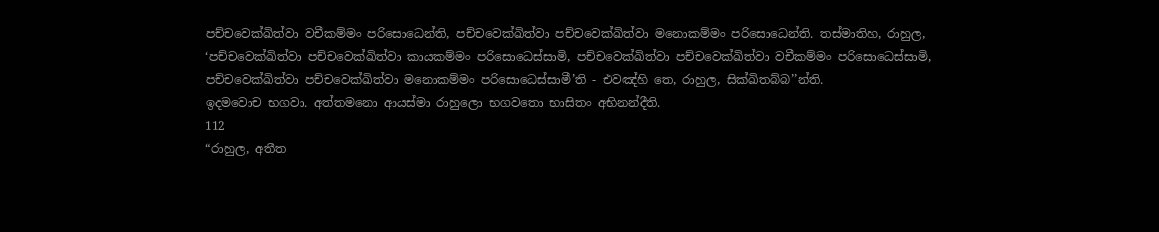පච්චවෙක්ඛිත්වා වචීකම්මං පරිසොධෙන්ති, පච්චවෙක්ඛිත්වා පච්චවෙක්ඛිත්වා මනොකම්මං පරිසොධෙන්ති. තස්මාතිහ, රාහුල, ‘පච්චවෙක්ඛිත්වා පච්චවෙක්ඛිත්වා කායකම්මං පරිසොධෙස්සාමි, පච්චවෙක්ඛිත්වා පච්චවෙක්ඛිත්වා වචීකම්මං පරිසොධෙස්සාමි, පච්චවෙක්ඛිත්වා පච්චවෙක්ඛිත්වා මනොකම්මං පරිසොධෙස්සාමී’ති - එවඤ්හි තෙ, රාහුල, සික්ඛිතබ්බ’’න්ති.
ඉදමවොච භගවා. අත්තමනො ආයස්මා රාහුලො භගවතො භාසිතං අභිනන්දීති.
112
“රාහුල, අතීත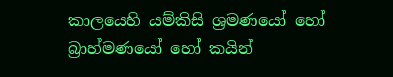කාලයෙහි යම්කිසි ශ්‍රමණයෝ හෝ බ්‍රාහ්මණයෝ හෝ කයින්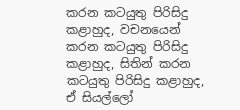කරන කටයුතු පිරිසිදු කළාහුද, වචනයෙන් කරන කටයුතු පිරිසිදු කළාහුද, සිතින් කරන කටයුතු පිරිසිදු කළාහුද, ඒ සියල්ලෝ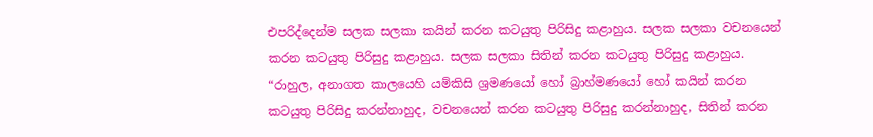එපරිද්දෙන්ම සලක සලකා කයින් කරන කටයුතු පිරිසිදු කළාහුය. සලක සලකා වචනයෙන් කරන කටයුතු පිරිසුදු කළාහුය. සලක සලකා සිතින් කරන කටයුතු පිරිසුදු කළාහුය.
“රාහුල, අනාගත කාලයෙහි යම්කිසි ශ්‍රමණයෝ හෝ බ්‍රාහ්මණයෝ හෝ කයින් කරන කටයුතු පිරිසිදු කරන්නාහුද, වචනයෙන් කරන කටයුතු පිරිසුදු කරන්නාහුද, සිතින් කරන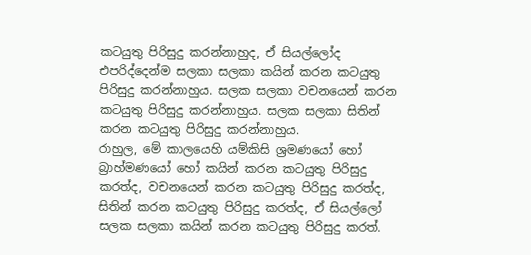කටයුතු පිරිසුදු කරන්නාහුද, ඒ සියල්ලෝද එපරිද්දෙන්ම සලකා සලකා කයින් කරන කටයුතු පිරිසුදු කරන්නාහුය. සලක සලකා වචනයෙන් කරන කටයුතු පිරිසුදු කරන්නාහුය. සලක සලකා සිතින් කරන කටයුතු පිරිසුදු කරන්නාහුය.
රාහුල, මේ කාලයෙහි යම්කිසි ශ්‍රමණයෝ හෝ බ්‍රාහ්මණයෝ හෝ කයින් කරන කටයුතු පිරිසුදු කරත්ද, වචනයෙන් කරන කටයුතු පිරිසුදු කරත්ද, සිතින් කරන කටයුතු පිරිසුදු කරත්ද, ඒ සියල්ලෝ සලක සලකා කයින් කරන කටයුතු පිරිසුදු කරත්.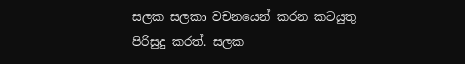සලක සලකා වචනයෙන් කරන කටයුතු පිරිසුදු කරත්. සලක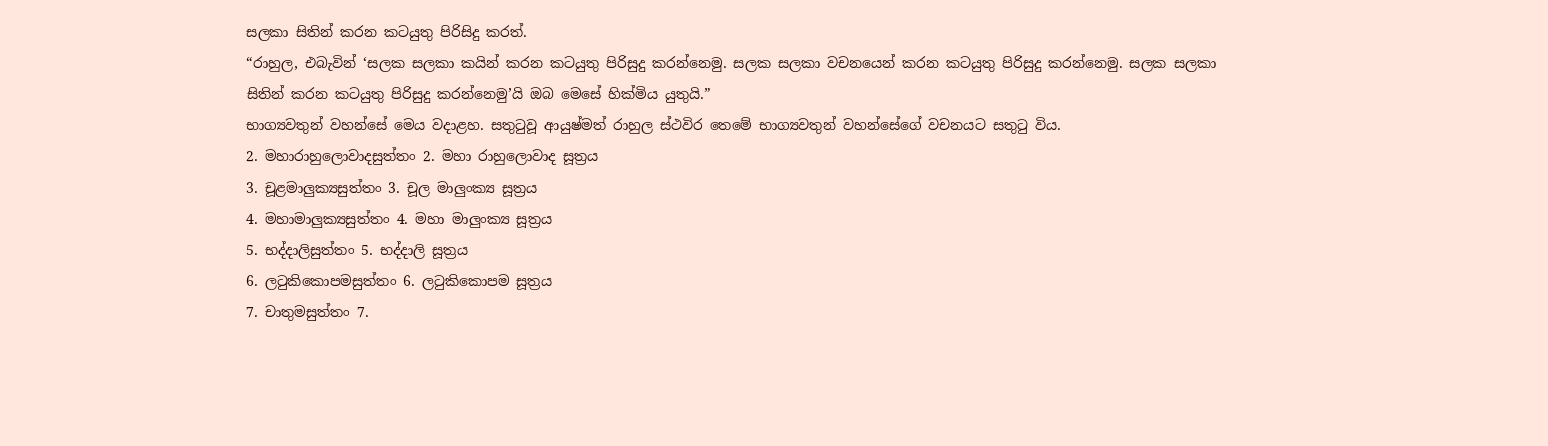සලකා සිතින් කරන කටයුතු පිරිසිදු කරත්.
“රාහුල, එබැවින් ‘සලක සලකා කයින් කරන කටයුතු පිරිසුදු කරන්නෙමු. සලක සලකා වචනයෙන් කරන කටයුතු පිරිසුදු කරන්නෙමු. සලක සලකා සිතින් කරන කටයුතු පිරිසුදු කරන්නෙමු’යි ඔබ මෙසේ හික්මිය යුතුයි.”
භාග්‍යවතුන් වහන්සේ මෙය වදාළහ. සතුටුවූ ආයුෂ්මත් රාහුල ස්ථවිර තෙමේ භාග්‍යවතුන් වහන්සේගේ වචනයට සතුටු විය.
2. මහාරාහුලොවාදසුත්තං 2. මහා රාහුලොවාද සූත්‍රය
3. චූළමාලුක්‍යසුත්තං 3. චූල මාලුංක්‍ය සූත්‍රය
4. මහාමාලුක්‍යසුත්තං 4. මහා මාලුංක්‍ය සූත්‍රය
5. භද්දාලිසුත්තං 5. භද්දාලි සූත්‍රය
6. ලටුකිකොපමසුත්තං 6. ලටුකිකොපම සූත්‍රය
7. චාතුමසුත්තං 7.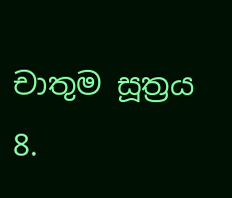චාතුම සූත්‍රය
8.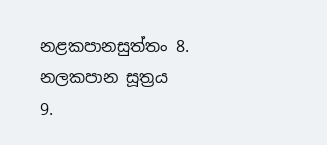නළකපානසුත්තං 8. නලකපාන සූත්‍රය
9.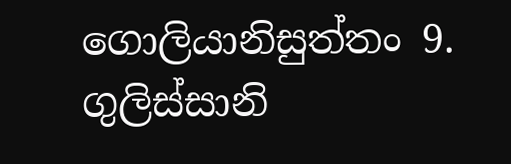ගොලියානිසුත්තං 9. ගුලිස්සානි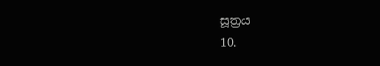සූත්‍රය
10.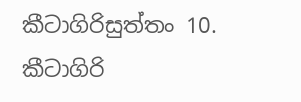කීටාගිරිසුත්තං 10. කීටාගිරි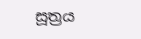සූත්‍රය